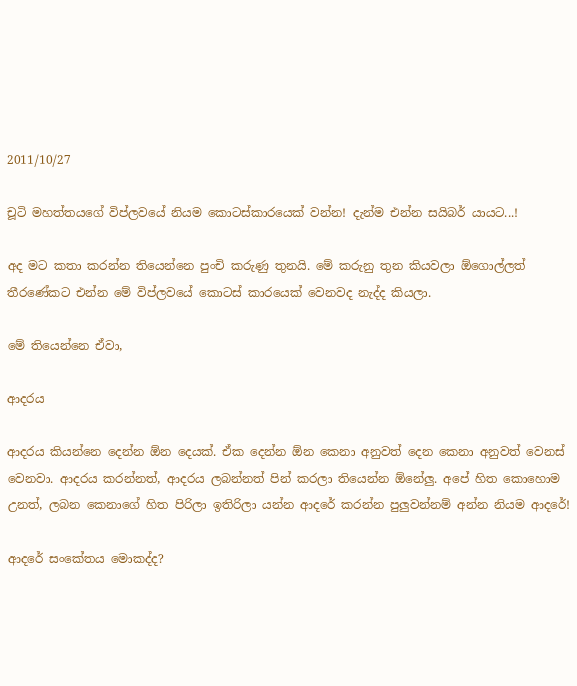2011/10/27

චූටි මහත්තයගේ විප්ලවයේ නියම කොටස්කාරයෙක් වන්න! දැන්ම එන්න සයිබර් යායට...!

අද මට කතා කරන්න තියෙන්නෙ පුංචි කරුණු තුනයි. මේ කරුනු තුන කියවලා ඕගොල්ලත් තීරණේකට එන්න මේ විප්ලවයේ කොටස් කාරයෙක් වෙනවද නැද්ද කියලා.

මේ තියෙන්නෙ ඒවා,

ආදරය

ආදරය කියන්නෙ දෙන්න ඕන දෙයක්. ඒක දෙන්න ඕන කෙනා අනුවත් දෙන කෙනා අනුවත් වෙනස් වෙනවා. ආදරය කරන්නත්, ආදරය ලබන්නත් පින් කරලා තියෙන්න ඕනේලු. අපේ හිත කොහොම උනත්, ලබන කෙනාගේ හිත පි‍රිලා ඉතිරිලා යන්න ආදරේ කරන්න පුලුවන්නම් අන්න නියම ආදරේ!

ආදරේ සංකේතය මොකද්ද?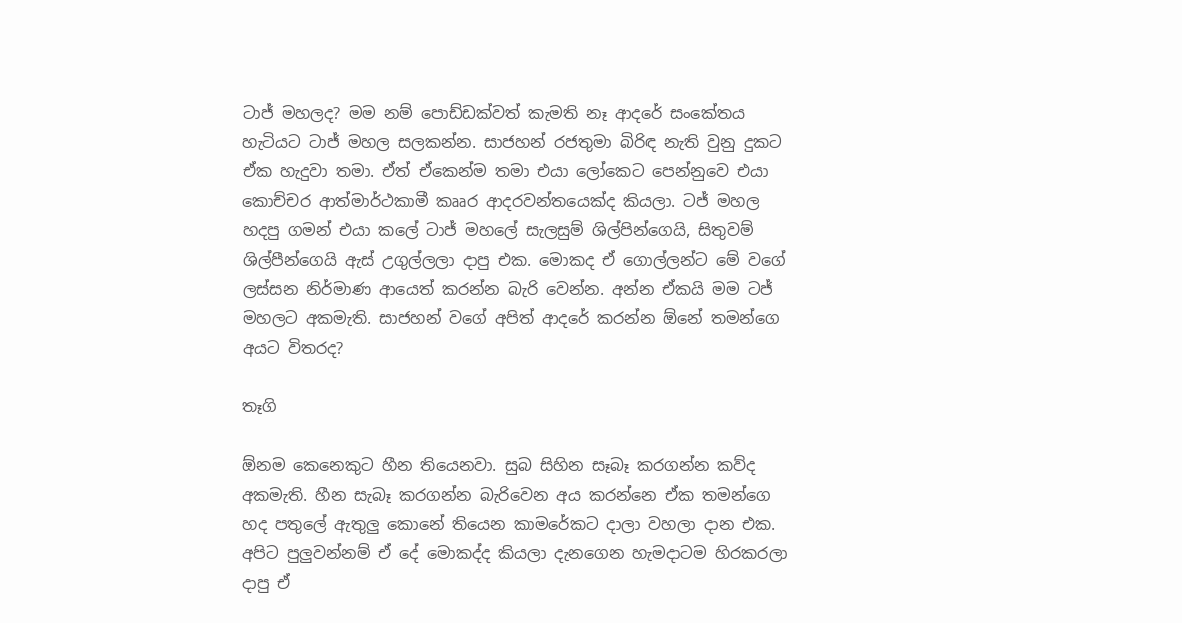ටාජ් මහලද? මම නම් පොඩ්ඩක්වත් කැමති නෑ ආදරේ සංකේතය හැටියට ටාජ් මහල සලකන්න. සාජහන් රජතුමා බිරිඳ නැති වුනු දුකට ඒක හැදුවා තමා. ඒත් ඒකෙන්ම තමා එයා ලෝකෙට පෙන්නුවෙ එයා කොච්චර ආත්මාර්ථකාමී කෲර ආදරවන්තයෙක්ද කියලා. ටජ් මහල හදපු ගමන් එයා කලේ ටාජ් මහලේ සැලසුම් ශිල්පින්ගෙයි, සිතුවම් ශිල්පීන්ගෙයි ඇස් උගුල්ලලා දාපු එක. මොකද ‍ඒ ගොල්ලන්ට මේ වගේ ලස්සන නිර්මාණ ආයෙත් කරන්න බැරි වෙන්න. අන්න ඒකයි මම ටජ් මහලට අකමැති. සාජහන් වගේ අපිත් ආදරේ කරන්න ඕනේ තමන්ගෙ අයට විතරද?

තෑගි

ඕනම කෙනෙකුට හීන තියෙනවා. සුබ සිහින සෑබෑ කරගන්න කව්ද අකමැති. හීන සැබෑ කරගන්න බැරිවෙන අය කරන්නෙ ඒක තමන්ගෙ හද පතුලේ ඇතුලු කොනේ තියෙන කාමරේකට දාලා වහලා දාන එක. අපිට පුලුවන්නම් ඒ දේ මොකද්ද කියලා දැනගෙන හැමදාටම හිරකරලා දාපු ඒ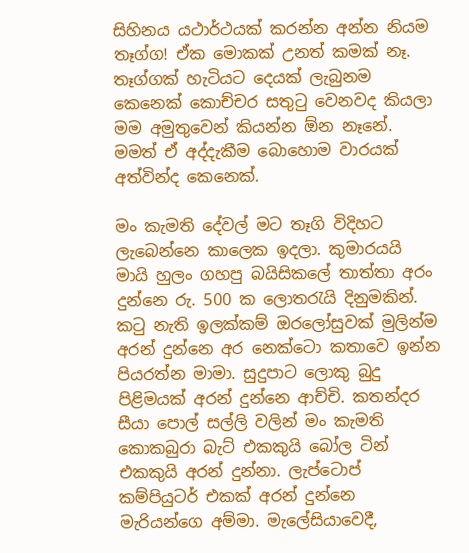සිහිනය යථාර්ථයක් කරන්න අන්න නියම තෑග්ග! ඒක මොකක් උනත් කමක් නෑ. තෑග්ගක් හැටියට දෙයක් ලැබුනම කෙනෙක් කොච්චර සතුටු වෙනවද කියලා මම අමුතුවෙන් කියන්න ඕන නෑනේ. මමත් ඒ අද්දැකීම බොහොම වාරයක් අත්වින්ද කෙනෙක්.

මං කැමති දේවල් මට තෑගි විදිහට ලැ‍බෙන්නෙ කාලෙක ඉදලා. කුමාරයයි මායි හුලං ගහපු බයිසිකලේ තාත්තා අරං දුන්නෙ රු. 500 ක ලොතරැයි දිනුමකින්. කටු නැති ඉලක්කම් ඔරලෝසුවක් මුලින්ම අරන් දුන්නෙ අර නෙක්ටො කතාවෙ ඉන්න පියරත්න මාමා. සුදුපාට ලොකු බුදු පිළිමයක් අරන් දුන්නෙ ආච්චි. කතන්දර සීයා පොල් සල්ලි වලින් මං කැමති කොකබුරා බැට් එකකුයි බෝල ටින් එකකුයි අරන් දුන්නා. ලැප්ටොප් කම්පියුටර් එකක් අරන් දුන්නෙ මැරියන්ගෙ අම්මා. මැලේසියාවෙදී,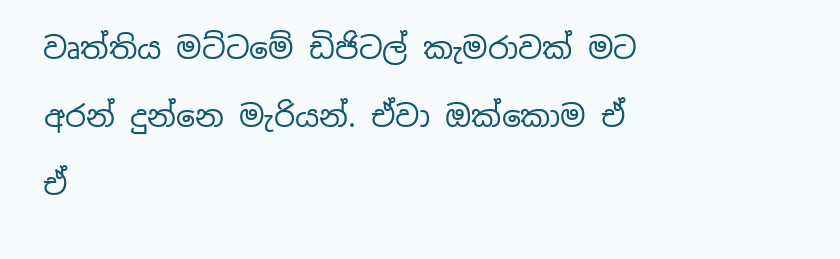වෘත්තිය මට්ටමේ ඩිජිටල් කැමරාවක් මට අරන් දුන්නෙ මැරියන්. ඒවා ඔක්කොම ඒ ඒ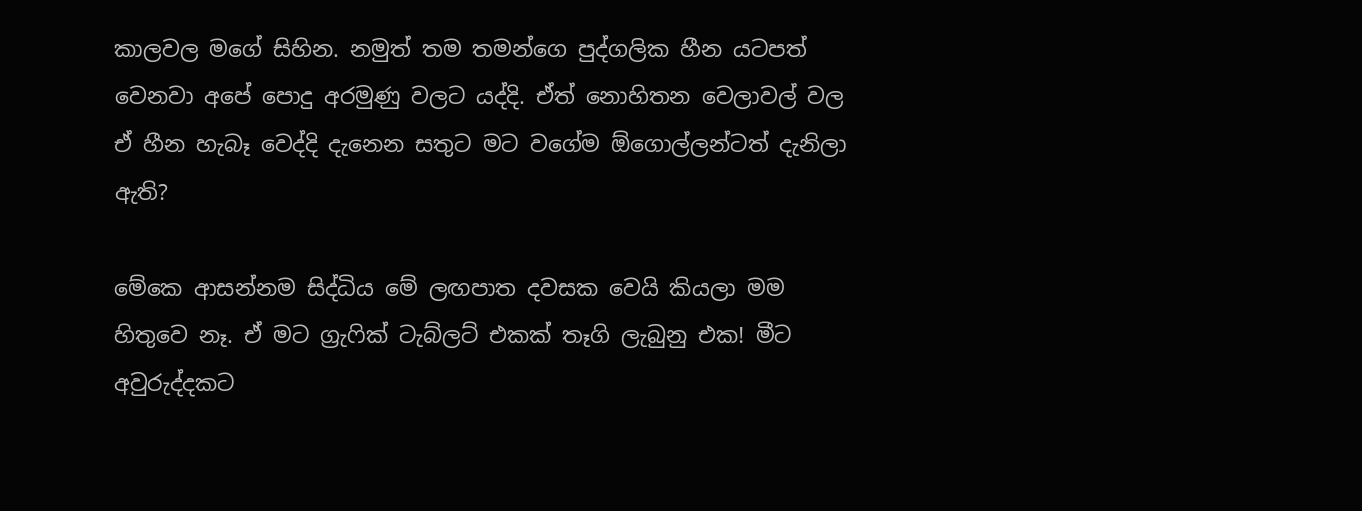කාලවල මගේ සිහින. නමුත් තම තමන්ගෙ පුද්ගලික හීන යටපත් වෙනවා අපේ පොදු අරමුණු වලට යද්දි. ඒත් නොහිතන වෙලාවල් වල ඒ හීන හැබෑ වෙද්දි දැනෙන සතුට මට වගේම ඕගොල්ලන්ටත් දැනිලා ඇති?

මේකෙ ආසන්නම සිද්ධිය මේ ලඟපාත දවසක වෙයි කියලා මම හිතුවෙ නෑ. ඒ මට ග්‍රැෆික් ටැබ්ලට් එකක් තෑගි ලැබුනු එක! මීට අවුරුද්දකට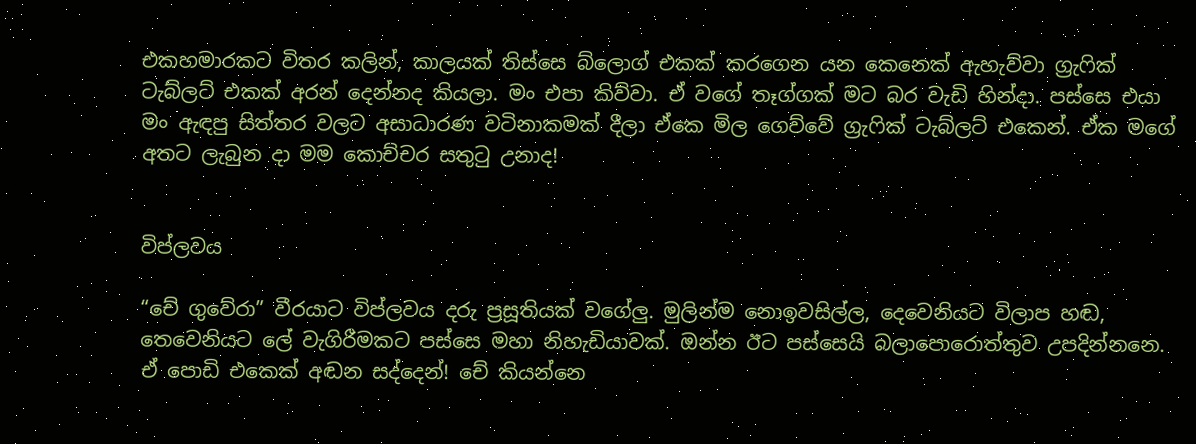එකහමාරකට විතර කලින්, කාලයක් තිස්සෙ බ්ලොග් එකක් කරගෙන යන කෙනෙක් ඇහැව්වා ග්‍රැෆික් ටැබ්ලට් එකක් අරන් දෙන්නද කියලා. මං එපා කිව්වා. ඒ වගේ තෑග්ගක් මට බර වැඩි හින්දා. පස්සෙ එයා මං ඇඳපු සිත්තර වලට අසාධාරණ වටිනාකමක් දීලා ඒකෙ මිල ගෙව්වේ ග්‍රැෆික් ටැබ්ලට් එකෙන්. ඒක මගේ අතට ලැබුන දා මම කොච්චර සතුටු උනාද!


විප්ලවය

“චේ ගුවේරා” වීරයා‍ට විප්ලවය දරු ප්‍රසූතියක් වගේලු. මුලින්ම නොඉවසිල්ල, දෙවෙනියට විලාප හඬ, තෙවෙනියට ලේ වැගිරීමකට පස්සෙ මහා නිහැඩියාවක්. ඔන්න ඊට පස්සෙයි බලාපොරොත්තුව උපදින්නනෙ. ඒ පොඩි එකෙක් අඬන සද්දෙන්! චේ කියන්නෙ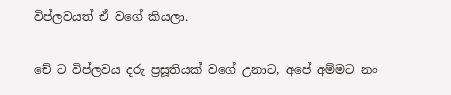විප්ලවයත් ඒ වගේ කියලා.

චේ ට විප්ලවය දරු ප්‍රසූතියක් වගේ උනාට, අපේ අම්මට නං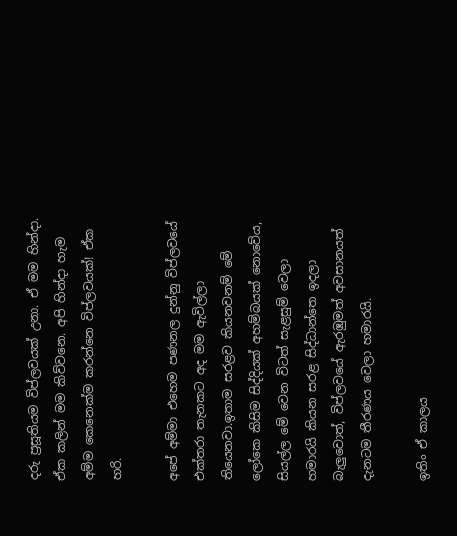දරු ප්‍රසූතියම විප්ලවයක් උනා. ඒ මම හින්දා. ඒක කලින් මම කිව්වනෙ. අපි හින්දා හැම අම්ම කෙනෙක්ම කරන්නෙ විප්ලවයක්! ඒක හරි.

අපේ අම්මා එහෙම පණනල දුන්නු විප්ලවයේ එක්තරා තැනකට අද මම ඇවිල්ලා තියෙනවා.ඉතාම සරළව කියනවනම් මේ ලෝකෙ කිසිම සිද්දියක් අහම්බයක් නොවේය, සියල්ල මේ වෙන විටත් සැළසුම් වෙලා හමාරයි කියන සරළ සිද්ධාන්තෙ ඉදලා බැලුවොත්, විප්ලවයේ ඇරඹුමත් අවසානයත් දැනටම තීරණය වෙලා හමාරයි.

ඉතිං ඒ කාලය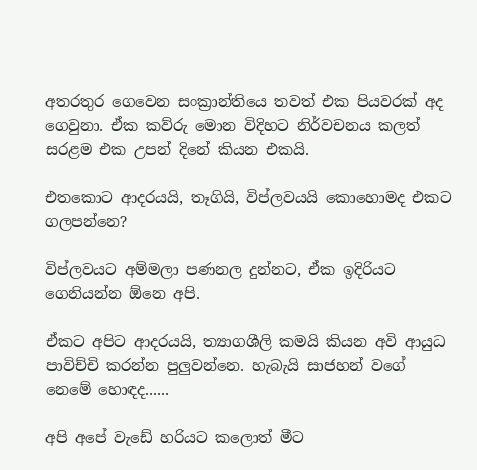අතරතුර ගෙවෙන සංක්‍රාන්තියෙ තවත් එක පියවරක් අද ගෙවුනා. ඒක කව්රු මොන විදිහට නිර්වචනය කලත් සරළම එක උපන් දිනේ කියන එකයි.

එතකොට ආදරයයි, තෑගියි, විප්ලවයයි කොහොමද එකට ගලපන්නෙ?

විප්ලවයට අම්මලා පණනල දුන්නට, ඒක ඉදිරියට ගෙනියන්න ඕනෙ අපි.

ඒකට අපිට ආදරයයි, ත්‍යාගශීලි කමයි කියන අවි ආයුධ පාවිච්චි කරන්න පුලුවන්නෙ. හැබැයි සාජහන් වගේ නෙමේ හොඳද......

අපි අපේ වැඩේ හරියට කලොත් මීට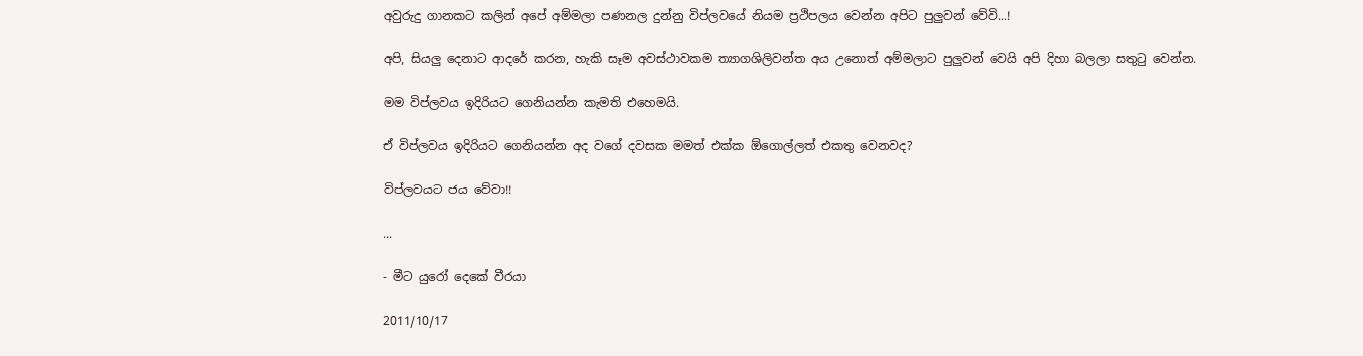අවුරුදු ගානකට කලින් අපේ අම්මලා පණනල දුන්නු විප්ලවයේ නියම ප්‍රථිපලය වෙන්න අපිට පුලුවන් වේවි...!

අපි, සියලු දෙනාට ආදරේ කරන, හැකි සෑම අවස්ථාවකම ත්‍යාගශිලිවන්ත අය උනොත් අම්මලාට පුලුවන් වෙයි අපි දිහා බලලා සතුටු වෙන්න.

මම විප්ලවය ඉදිරියට ගෙනියන්න කැමති එහෙමයි.

ඒ විප්ලවය ඉදිරියට ගෙනියන්න අද වගේ දවසක මමත් එක්ක ඕගොල්ලත් එකතු වෙනවද?

විප්ලවයට ජය වේවා!!

...

- මීට යුරෝ දෙකේ වීරයා

2011/10/17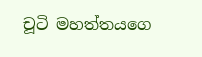චූටි මහත්තයගෙ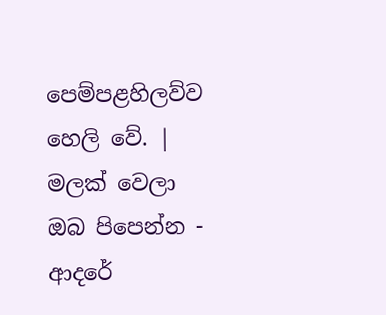පෙම්පළහිලව්ව හෙලි වේ. | මලක් වෙලා ඔබ පිපෙන්න - ආදරේ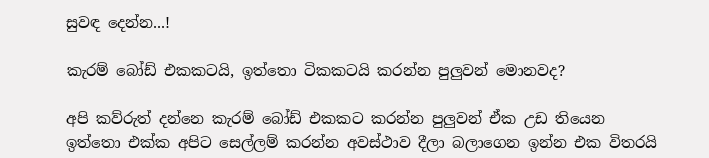සුවඳ දෙන්න...!

කැරම් බෝඩ් එකකටයි, ඉත්තො ටිකකටයි කරන්න පුලුවන් මොනවද?

අපි කව්රුත් දන්නෙ කැරම් බෝඩ් එකකට කරන්න පුලුවන් ඒක උඩ තියෙන ඉත්තො එක්ක අපිට සෙල්ලම් කරන්න අවස්ථාව දීලා බලාගෙන ඉන්න එක විතරයි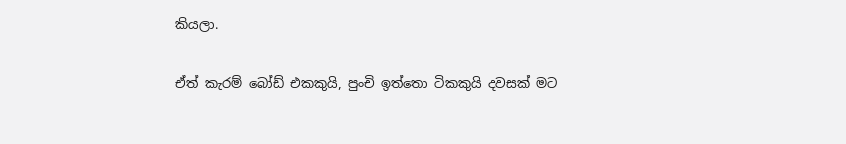කියලා.

ඒත් කැරම් බෝඩ් එකකුයි, පුංචි ඉත්තො ටිකකුයි දවසක් මට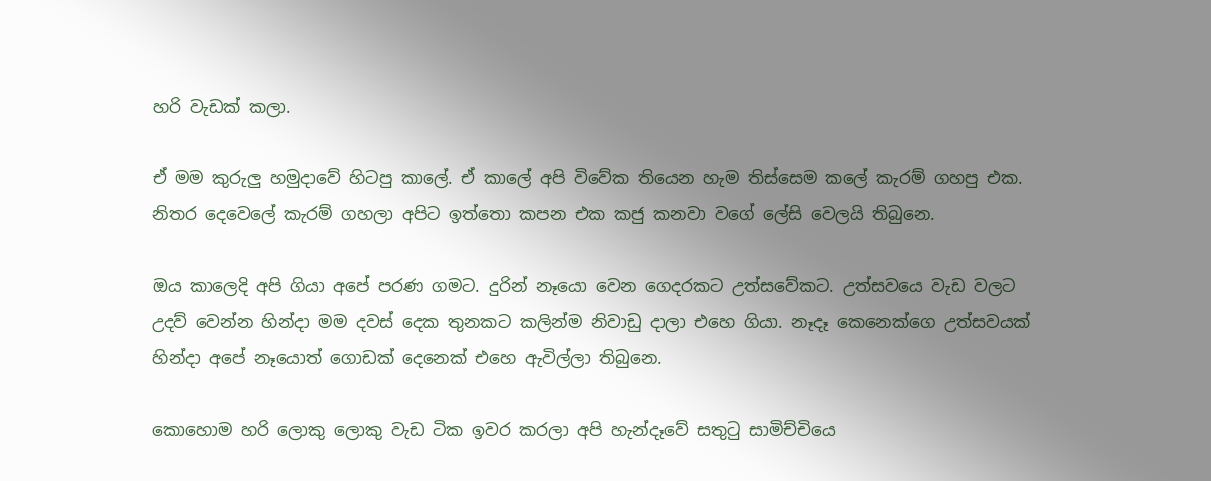හරි වැඩක් කලා.

ඒ මම කුරුලු හමුදාවේ හිටපු කාලේ. ඒ කාලේ අපි විවේක තියෙන හැම තිස්සෙම කලේ කැරම් ගහපු එක. නිතර දෙවෙලේ කැරම් ගහලා අපිට ඉත්තො කපන එක කජු කනවා වගේ ලේසි වෙලයි තිබුනෙ.

ඔය කාලෙදි අපි ගියා අපේ පරණ ගමට. දුරින් නෑයො වෙන ගෙදරකට උත්සවේකට. උත්සවයෙ වැඩ වලට උදව් වෙන්න හින්දා මම දවස් දෙක තුනකට කලින්ම නිවාඩු දාලා එහෙ ගියා. නෑදෑ කෙනෙක්ගෙ උත්සවයක් හින්දා අපේ නෑයොත් ‍‍ගොඩක් දෙනෙක් එහෙ ඇවිල්ලා තිබුනෙ.

කොහොම හරි ලොකු ලොකු වැඩ ටික ඉවර කරලා අපි හැන්දෑවේ සතුටු සාමිච්චියෙ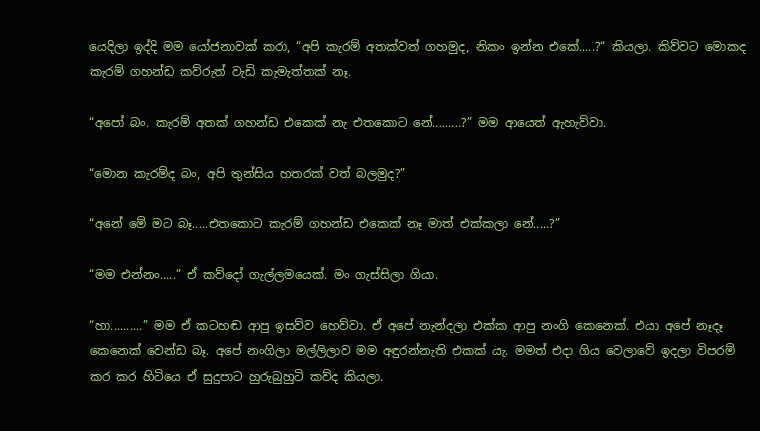යෙදිලා ඉද්දි මම යෝජනාවක් කරා, “අපි කැරම් අතක්වත් ගහමුද, නිකං ඉන්න එකේ.....?“ කියලා. කිව්වට මොකද කැරම් ගහන්ඩ කව්රුත් වැඩි කැමැත්තක් නෑ.

“අපෝ බං. කැරම් අතක් ගහන්ඩ එකෙක් නැ එතකොට නේ.........?” මම ආයෙත් ඇහැව්වා.

“මොන කැරම්ද බං, අපි තුන්සිය හතරක් වත් බලමුද?”

“අනේ මේ මට බෑ.....එතකොට කැරම් ගහන්ඩ එකෙක් නෑ මාත් එක්කලා නේ.....?”

“මම එන්නං.....” ඒ කව්දෝ ගැල්ලමයෙක්. මං ගැස්සිලා ගියා.

“හා..........” මම ඒ කටහඬ ආපු ඉසව්ව හෙව්වා. ඒ අපේ නැන්දලා එක්ක ආපු නංගි කෙනෙක්. එයා අපේ නෑදෑ කෙනෙක් වෙන්ඩ බෑ. අපේ නංගිලා මල්ලිලාව මම අඳුරන්නැති එකක් යැ. මමත් එදා ගිය වෙලාවේ ඉදලා විපරම් කර කර හිටියෙ ඒ සුදුපාට හුරුබුහුටි කව්ද කියලා.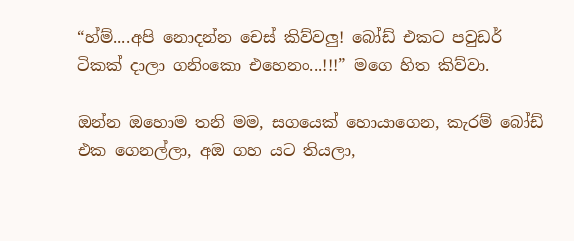“හ්ම්....අපි නොදන්න චෙස් කිව්වලු! බෝඩ් එකට පවුඩර් ටිකක් දාලා ගනිංකො එහෙනං...!!!” මගෙ හිත කිව්වා.

ඔන්න ඔහොම තනි මම, සගයෙක් හොයාගෙන, කැරම් බෝඩ් එක ගෙනල්ලා, අඔ ගහ යට තියලා,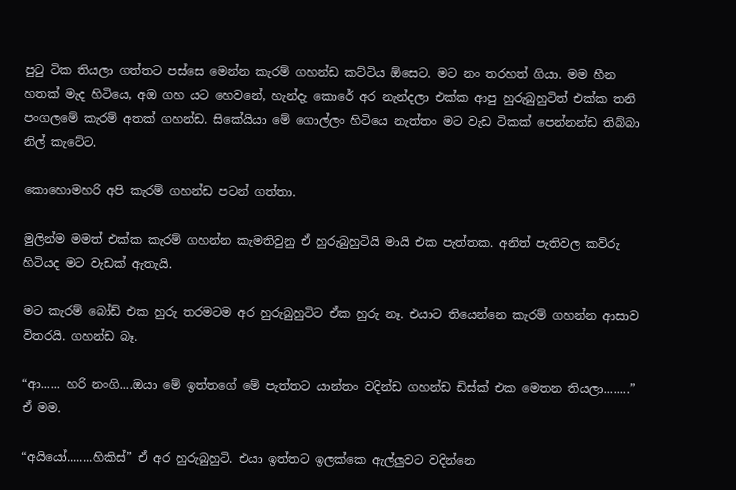පුටු ටික තියලා ගත්තට පස්සෙ මෙන්න කැරම් ගහන්ඩ කට්ටිය ඕසෙට. මට නං තරහත් ගියා. මම හීන හතක් මැද හිටියෙ, අඔ ගහ යට හෙවනේ, හැන්දැ කොරේ අර නැන්දලා එක්ක ආපු හුරුබුහුටිත් එක්ක තනි පංගලමේ කැරම් අතක් ගහන්ඩ. සිකේයියා මේ ගොල්ලං හිටියෙ නැත්තං මට වැඩ ටිකක් පෙන්නන්ඩ තිබ්බා නිල් කැටේට.

කොහොමහරි අපි කැරම් ගහන්ඩ පටන් ගත්තා.

මුලින්ම මමත් එක්ක කැරම් ගහන්න කැමතිවුනු ඒ හුරුබුහුටියි මායි එක පැත්තක. අනිත් පැතිවල කව්රු හිටියද මට වැඩක් ඇතැයි.

මට කැරම් බෝඩ් එක හුරු තරමටම අර හුරුබුහුටිට ඒක හුරු නෑ. එයාට තියෙන්නෙ කැරම් ගහන්න ආසාව විතරයි. ගහන්ඩ බෑ.

“ආ...... හරි නංගි....ඔයා මේ ඉත්තගේ මේ පැත්තට යාන්තං වදින්ඩ ගහන්ඩ ඩිස්ක් එක මෙතන තියලා........” ඒ මම.

“අයියෝ........හිකිස්” ඒ අර හුරුබුහුටි. එයා ඉත්තට ඉලක්කෙ ඇල්ලුවට වදින්නෙ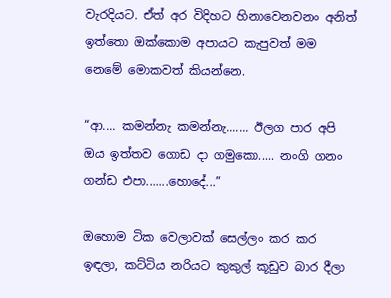වැරදියට. ඒත් අර විදිහට හිනාවෙනවනං අනිත් ඉත්තො ඔක්කොම අපායට කැපුවත් මම නෙමේ මොකවත් කියන්නෙ.

“ආ.... කමන්නැ කමන්නැ....... ඊලග පාර අපි ඔය ඉත්තව ගොඩ දා ගමුකො..... නංගි ගනං ගන්ඩ එපා.......හො‍‍‍දේ...”

ඔහොම ටික වෙලාවක් සෙල්ලං කර කර ඉඳලා, කට්ටිය නරියට කුකුල් කූඩුව බාර දීලා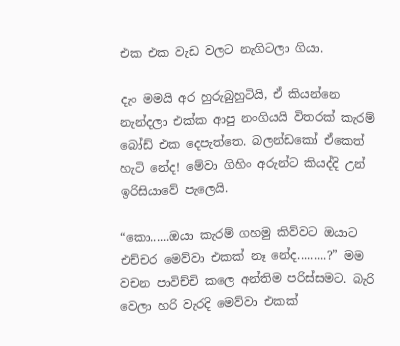එක එක වැඩ වලට නැගිටලා ගියා.

දැං මමයි අර හුරුබුහුටියි, ඒ කියන්නෙ නැන්දලා එක්ක ආපු නංගියයි විතරක් කැරම් බෝඩ් එක දෙපැත්තෙ. බලන්ඩකෝ ඒකෙත් හැටි නේද! මේවා ගිහිං අරුන්ට කියද්දි උන් ඉරිසියාවේ පැලෙයි.

“කො......ඔයා කැරම් ගහමු කිව්වට ඔයාට එච්චර මෙව්වා එකක් නෑ නේද.........?” මම වචන පාවිච්චි කලෙ අන්තිම පරිස්සමට. බැරි වෙලා හරි වැරදි මෙව්වා එකක්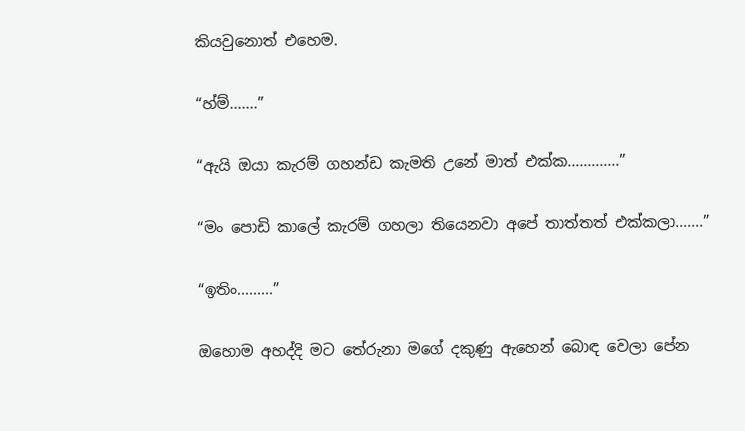කියවුනොත් එහෙම.

“හ්ම්.......”

“ඇයි ඔයා කැරම් ගහන්ඩ කැමති උනේ මාත් එක්ක.............”

“මං පොඩි කාලේ කැරම් ගහලා තියෙනවා අපේ තාත්තත් එක්කලා.......”

“ඉතිං.........”

ඔහොම අහද්දි මට තේරුනා මගේ දකුණු ඇහෙන් බොඳ වෙලා පේන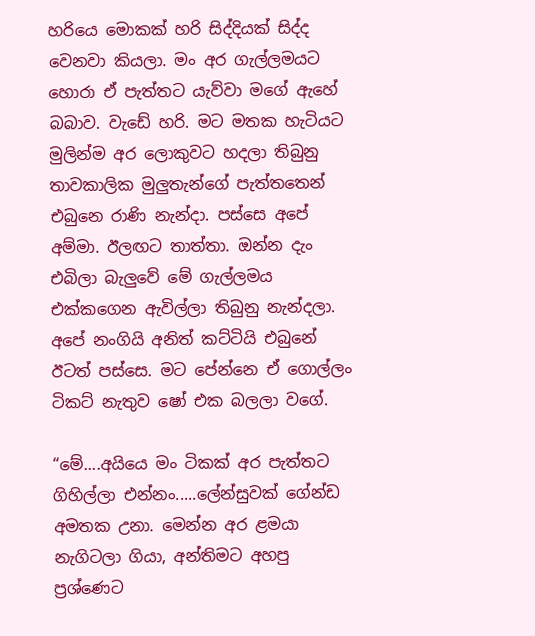හරියෙ මොකක් හරි සිද්දියක් සිද්ද වෙනවා කියලා. මං අර ගැල්ලමයට හොරා ඒ පැත්තට යැව්වා මගේ ඇහේ බබාව. වැඩේ හරි. මට මතක හැටියට මුලින්ම අර ලොකුවට හදලා තිබුනු තාවකාලික මුලුතැන්ගේ පැත්තතෙන් එබුනෙ රාණි නැන්දා. පස්සෙ අපේ අම්මා. ඊලඟට තාත්තා. ඔන්න දැං එබිලා බැලුවේ මේ ගැල්ලමය එක්කගෙන ඇවිල්ලා තිබුනු නැන්දලා. අපේ නංගියි අනිත් කට්ටියි එබුනේ ඊටත් පස්සෙ. මට පේන්නෙ ඒ ගොල්ලං ටිකට් නැතුව ෂෝ එක බලලා වගේ.

“මේ....අයියෙ මං ටිකක් අර පැත්තට ගිහිල්ලා එන්නං.....ලේන්සුවක් ගේන්ඩ අමතක උනා. මෙන්න අර ළමයා නැගිටලා ගියා, අන්තිමට අහපු ප්‍රශ්ණෙට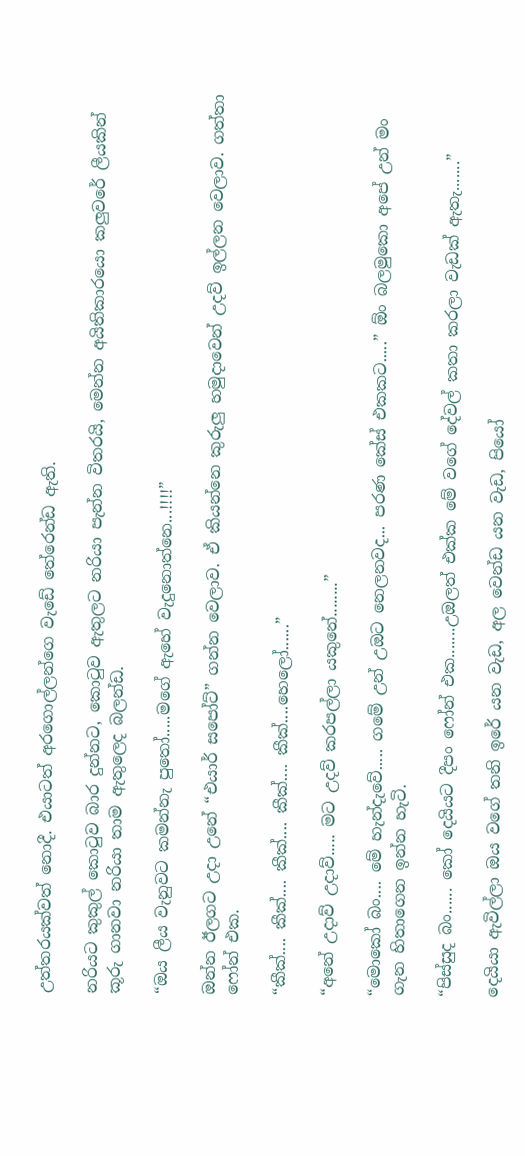උත්තරයක්වත් නොදී. එයාටත් අරගොල්ලන්ගෙ වැඩේ තේරෙන්ඩ ඇති.

නරියට කුකුල් කොටුව බාර දුන්නට, කොටුව ඇතුලට නරියා පැන්න විතරයි, මෙන්න අයිතිකාරයො කලුවරේ ලීයකින් කූරු ගානවා නරියා තාම ඇතුලෙද බලන්ඩ.

“ඔය ලීය වැනුවට කමන්නැ පුතෝ.....මගේ ඇහේ වැදුනොත්නෙ...!!!!”

ඔන්න ඊලගට උදා උනේ “එයාර් සපෝට්” ගන්න වෙලාව. ඒ කියන්නෙ කුරුලු හමුදාවෙන් උදව් ඉල්ලන වෙලාව. ගත්තා ෆෝන් එක.

“කීක්.... කීක්.... කීක්.... කීක්.... කීක්....හෙලෝ......”

“අනේ උදාව් උදාව්..... මට උදව් කරපල්ලා යකුනේ........”

“මොකෝ බං.... මේ හැන්දැවේ..... ගමේ උන් උඔට නෙලනවද... පරණ කේස් එකකට.....” ඕං බලමුකො අපේ උන් මං ගැන හිතාගෙන ඉන්න හැටි.

“පිස්සුද බං...... කෝ දෙයියට දීපං ෆෝන් එක.......උඔලත් එක්ක මේ වගේ දේවල් කතා කරලා වැඩක් ඇතැ.......”

දෙයියා ඇවිල්ලා ඔය වගේ තනි ඉරේ යන වැඩ, අල වෙන්ඩ යන වැඩ, පියෝ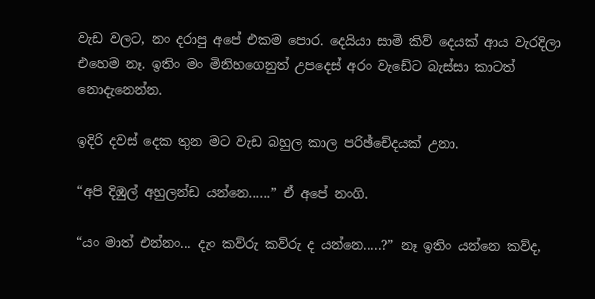වැඩ වලට, නං දරාපු අපේ එකම පොර. දෙයියා සාමි කිව් දෙයක් ආය වැරදිලා එහෙම නෑ. ඉතිං මං මිනිහගෙනුත් උප‍දෙස් අරං වැඩේට බැස්සා කාටත් නොදැනෙන්න.

ඉදිරි දවස් දෙක තුන මට වැඩ බහුල කාල පරිඡ්චේදයක් උනා.

“අපි දිඹුල් අහුලන්ඩ යන්නෙ......” ඒ අපේ නංගි.

“යං මාත් එන්නං... දැං කව්රු කව්රු ද යන්නෙ.....?” නෑ ඉතිං යන්නෙ කව්ද,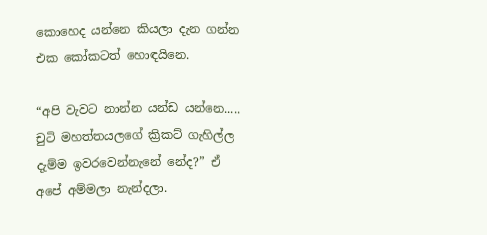කොහෙද යන්නෙ කියලා දැන ගන්න එක කෝකටත් හොඳයිනෙ.

“අපි වැවට නාන්න යන්ඩ යන්නෙ..... චුටි මහත්තයලගේ ක්‍රිකට් ගැහිල්ල දැම්ම ඉවරවෙන්නැනේ නේද?” ඒ අ‍පේ අම්මලා නැන්දලා.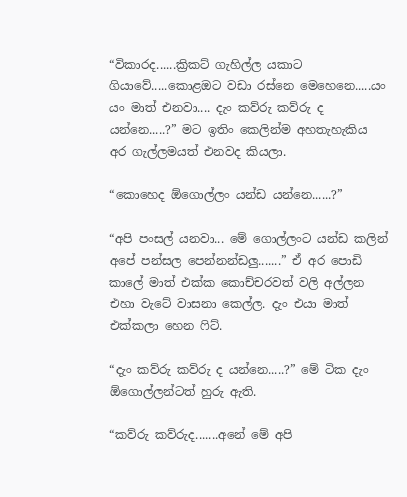“විකාරද......ක්‍රිකට් ගැහිල්ල යකාට ගියාවේ.....කොළඔට වඩා රස්නෙ මෙහෙනෙ.....යං යං මාත් එනවා.... දැං කව්රු කව්රු ද යන්නෙ.....?” මට ඉතිං කෙලින්ම අහතැහැකිය අර ගැල්ලමයත් එනවද කියලා.

“කොහෙද ඕගොල්ලං යන්ඩ යන්නෙ......?”

“අපි පංසල් යනවා... මේ ගොල්ලංට යන්ඩ කලින් අපේ පන්සල පෙන්නන්ඩලු.......” ඒ අර පොඩි කාලේ මාත් එක්ක කොච්චරවත් වලි අල්ලන එහා වැටේ වාසනා කෙල්ල. දැං එයා මාත් එක්කලා හෙන ෆිට්.

“දැං කව්රු කව්රු ද යන්නෙ.....?” මේ ටික දැං ඕගොල්ලන්ටත් හුරු ඇති.

“කව්රු කව්රුද.......අනේ මේ අපි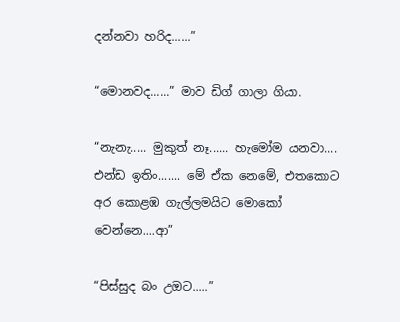දන්නවා හරිද......”

“මොනවද......” මාව ඩිග් ගාලා ගියා.

“නැනැ..... මුකුත් නෑ...... හැමෝම යනවා.... එන්ඩ ඉතිං....... මේ ඒක නෙමේ, එතකොට අර කොළඹ ගැල්ලමයිට මොකෝ වෙන්නෙ....ආ”

“පිස්සුද බං උඔට.....”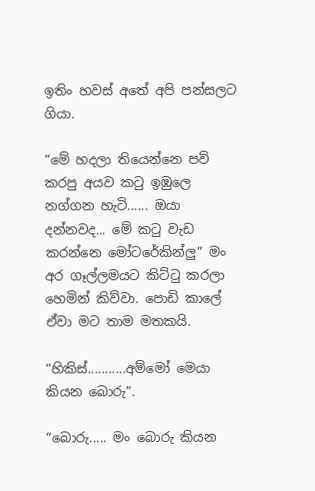ඉතිං හවස් අතේ අපි පන්සලට ගියා.

“මේ හදලා තියෙන්නෙ පව් කරපු අයව කටු ඉඹුලෙ නග්ගන හැටි...... ඔයා දන්නවද... මේ කටු වැඩ කරන්නෙ මෝටරේකින්ලු” මං අර ගෑල්ලමයට කිට්ටු කරලා හෙමින් කිව්වා. පොඩි කාලේ ඒවා ම‍ට තාම මතකයි.

“හිකිස්...........අම්මෝ මෙයා කියන බොරු”.

“බොරු..... මං බොරු කියන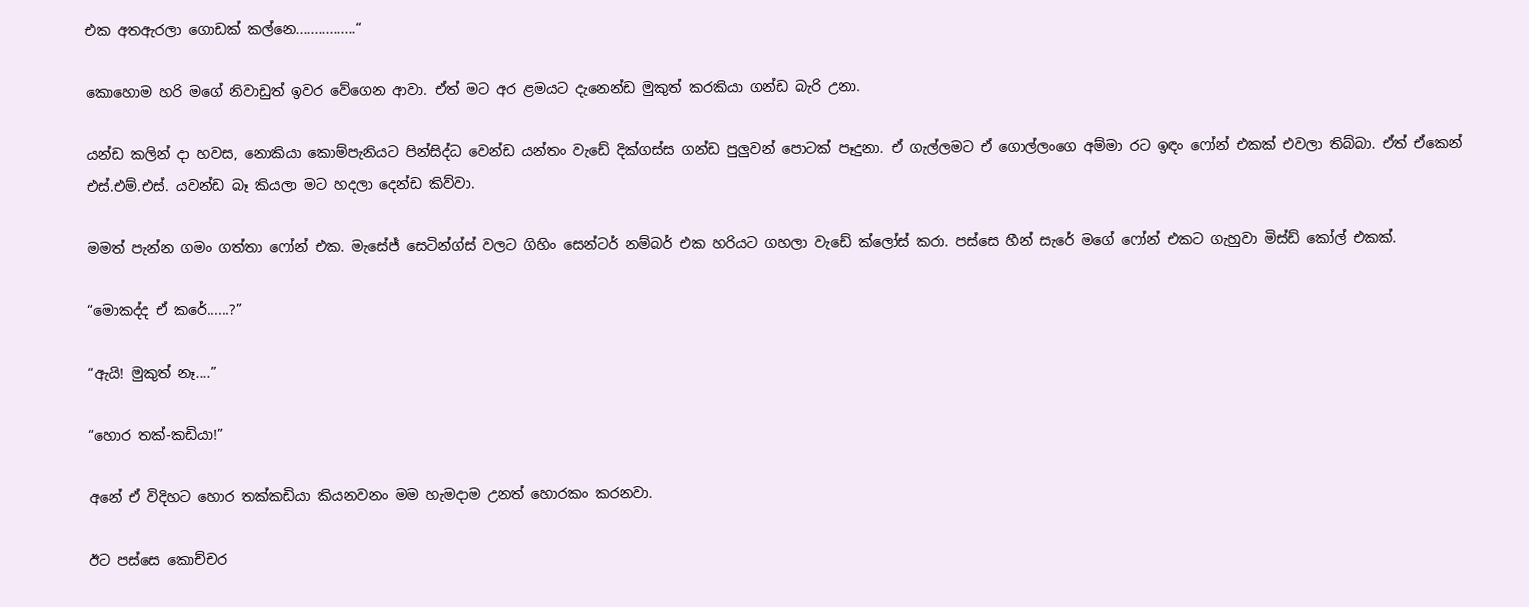එක අතඇරලා ගොඩක් කල්නෙ................“

කොහොම හරි මගේ නිවාඩුත් ඉවර වේගෙන ආවා. ඒත් මට අර ළමයට දැනෙන්ඩ මුකුත් කරකියා ගන්ඩ බැරි උනා.

යන්ඩ කලින් දා හවස, නොකියා කොම්පැනියට පින්සිද්ධ වෙන්ඩ යන්තං වැඩේ දික්ගස්ස ගන්ඩ පුලුවන් පොටක් පෑදුනා. ඒ ගැල්ලමට ඒ ගොල්ලංගෙ අම්මා රට ඉඳං ෆෝන් එකක් එවලා තිබ්බා. ඒත් ඒකෙන් එස්.එම්.එස්. යවන්ඩ බෑ කියලා මට හදලා දෙන්ඩ කිව්වා.

මමත් පැන්න ගමං ගත්තා ෆෝන් එක. මැසේජ් සෙටින්ග්ස් වලට ගිහිං සෙන්ටර් නම්බර් එක හරියට ගහලා වැඩේ ක්ලෝස් කරා. පස්සෙ හීන් සැරේ මගේ ෆෝන් එකට ගැහුවා මිස්ඩ් කෝල් එකක්.

“මොකද්ද ඒ කරේ......?”

“ඇයි! මුකුත් නෑ....”

“හොර තක්-කඩියා!”

අනේ ඒ විදිහට හොර තක්කඩියා කියනවනං මම හැමදාම උනත් හොරකං කරනවා.

ඊට පස්සෙ කොච්චර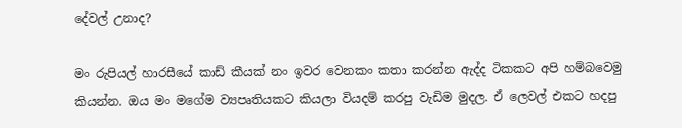දේවල් උනාද?

මං රුපියල් හාරසීයේ කාඩ් කීයක් නං ඉවර වෙනකං කතා කරන්න ඇද්ද ටිකකට අපි හම්බවෙමු කියන්න. ඔය මං මගේම ව්‍යපෘතියකට කියලා වියදම් කරපු වැඩිම මුදල. ඒ ලෙවල් එකට හදපු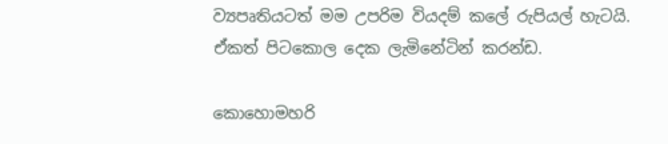ව්‍යපෘතියටත් මම උපරිම වියදම් කලේ රුපියල් හැටයි. ඒකත් පිටකොල දෙක ලැමිනේටින් කරන්ඩ.

කොහොමහරි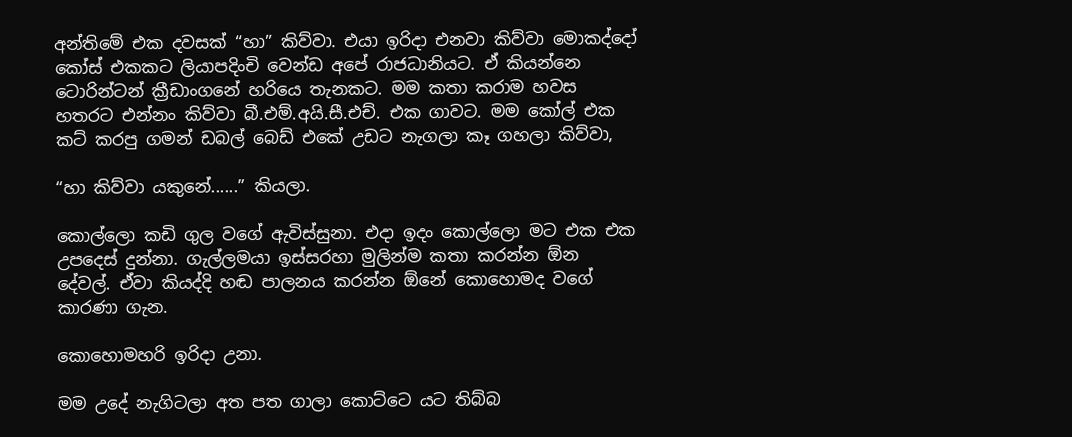අන්තිමේ එක දවසක් “හා” කිව්වා. එයා ඉරිදා එනවා කිව්වා මොකද්දෝ කෝස් එකක‍ට ලියාපදිංචි වෙන්ඩ අපේ රාජධානියට. ඒ කියන්නෙ ටොරින්ටන් ක්‍රීඩාංගනේ හරියෙ තැනකට. මම කතා කරාම හවස හතරට එන්නං කිව්වා බී.එම්.අයි.සී.එච්. එක ගාවට. මම කෝල් එක කට් කරපු ගමන් ඩබල් බෙඩ් එකේ උඩට නැගලා කෑ ගහලා කිව්වා,

“හා කිව්වා යකුනේ......” කියලා.

කොල්ලො කඩි ගුල වගේ ඇවිස්සුනා. එදා ඉදං කොල්ලො මට එක එක උපදෙස් දුන්නා. ගැල්ලමයා ඉස්සරහා මුලින්ම කතා කරන්න ඕන දේවල්. ඒවා කියද්දි හඬ පාලනය කරන්න ඕනේ කොහොමද වගේ කාරණා ගැන.

කොහොමහරි ඉරිදා උනා.

මම උදේ නැගිටලා අත පත ගාලා කොට්ටෙ යට තිබ්බ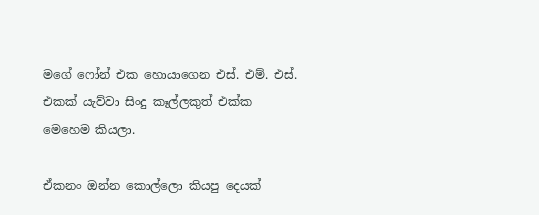මගේ ෆෝන් එක හොයාගෙන එස්. එම්. එස්. එකක් යැව්වා සිංදු කෑල්ලකුත් එක්ක මෙහෙම කියලා.

ඒකනං ඔන්න කොල්ලො කියපු දෙයක්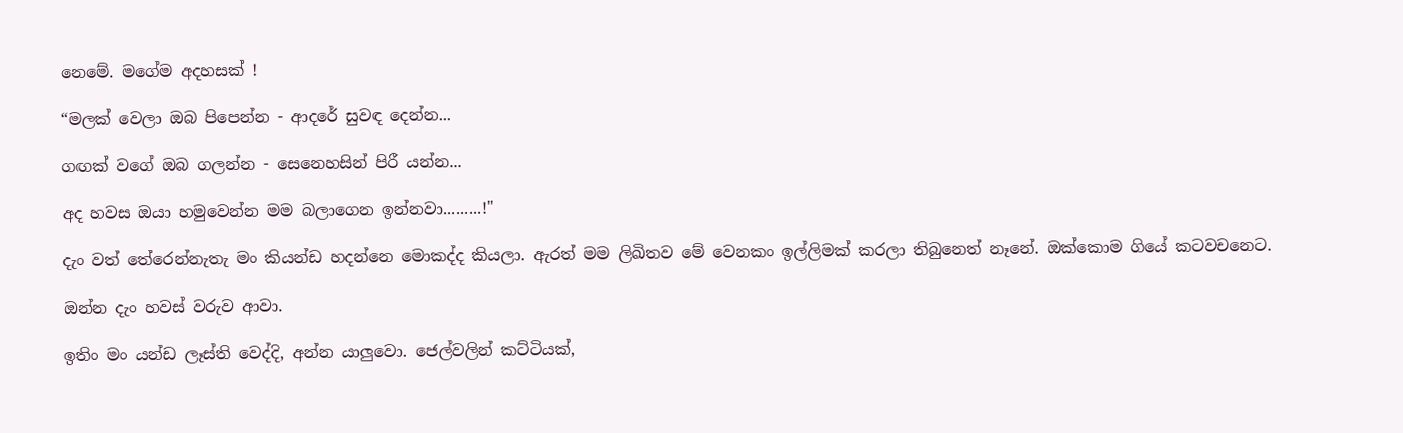නෙමේ. මගේම අදහසක් !

“මලක් වෙලා ඔබ පිපෙන්න - ආදරේ සුවඳ දෙන්න...

ගඟක් වගේ ඔබ ගලන්න - සෙනෙහසින් පිරී යන්න...

අද හවස ඔයා හමුවෙන්න මම බලාගෙන ඉන්නවා.........!"

දැං වත් තේරෙන්නැතැ මං කියන්ඩ හදන්නෙ මොකද්ද කියලා. ඇරත් මම ලිඛිතව මේ වෙනකං ඉල්ලිමක් කරලා තිබුනෙත් නෑනේ. ඔක්කොම ගියේ කටවචනෙට.

ඔන්න දැං හවස් වරුව ආවා.

ඉතිං මං යන්ඩ ලෑස්ති වෙද්දි, අන්න යාලුවො. ජෙල්වලින් කට්ටියක්,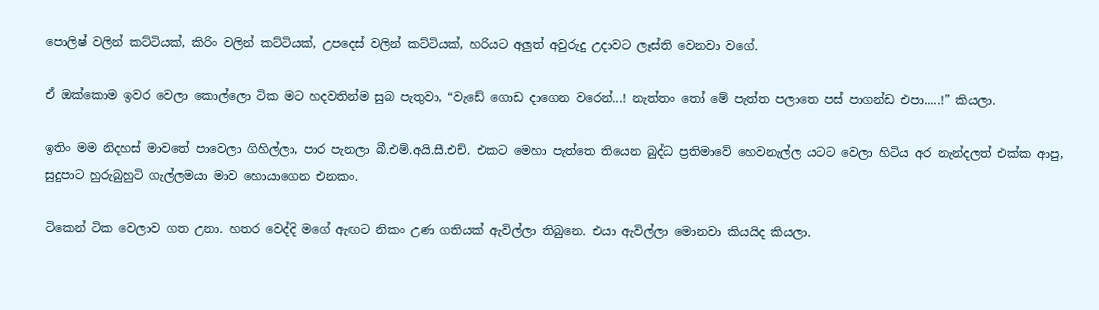පොලිෂ් වලින් කට්ටියක්, කිරිං වලින් කට්ටියක්, උපදෙස් වලින් කට්ටියක්, හරියට අලුත් අවුරුදු උදාවට ලෑස්ති වෙනවා වගේ.

ඒ ඔක්කොම ඉවර වෙලා කොල්ලො ටික මට හදවතින්ම සුබ පැතුවා, “වැඩේ ගොඩ දාගෙන වරෙන්...! නැත්තං තෝ මේ පැත්ත පලාතෙ පස් පාගන්ඩ එපා.....!” කියලා.

ඉතිං මම නිදහස් මාවතේ පාවෙලා ගිහිල්ලා, පාර පැනලා බී.එම්.අයි.සී.එච්. එකට මෙහා පැත්තෙ තියෙන බුද්ධ ප්‍රතිමාවේ හෙවනැල්ල යටට වෙලා හිටිය අර නැන්දලත් එක්ක ආපු, සුදුපාට හුරුබුහුටි ගැල්ලමයා මාව හොයාගෙන එනකං.

ටිකෙන් ටික වෙලාව ගත උනා. හතර වෙද්දි මගේ ඇඟට නිකං උණ ගතියක් ඇවිල්ලා තිබුනෙ. එයා ඇවිල්ලා මොනවා කියයිද කියලා.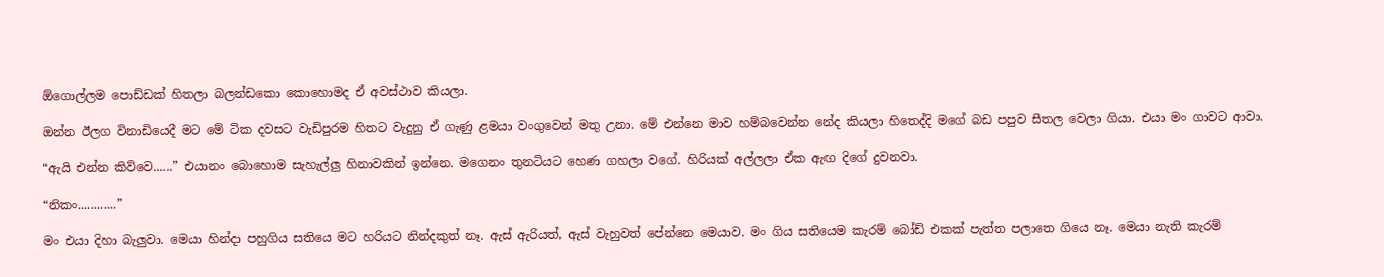ඕගොල්ලම පොඩ්ඩක් හිතලා බලන්ඩකො කොහොමද ඒ අවස්ථාව කියලා.

ඔන්න ඊලග විනාඩියෙදී මට මේ ටික දවසට වැඩිපුරම හිතට වැදුනු ඒ ගැණු ළමයා වංගුවෙන් මතු උනා. මේ එන්නෙ මාව හම්බවෙන්න නේද කියලා හිතෙද්දි මගේ බඩ පපුව සීතල වෙලා ගියා. එයා මං ගාවට ආවා.

“ඇයි එන්න කිව්වෙ......” එයානං බොහොම සැහැල්ලු හිනාවකින් ඉන්නෙ. මගෙනං තුනටියට හෙණ ගහලා වගේ. හිරියක් අල්ලලා ඒක ඇඟ දිගේ දුවනවා.

“නිකං............”

මං එයා දිහා බැලුවා. මෙයා හින්දා පහුගිය සතියෙ මට හරියට නින්දකුත් නෑ. ඇස් ඇරියත්, ඇස් වැහුවත් පේන්නෙ මෙයාව. මං ගිය සතියෙම කැරම් බෝඩ් එකක් පැත්ත පලාතෙ ගියෙ නෑ. මෙයා නැති කැරම්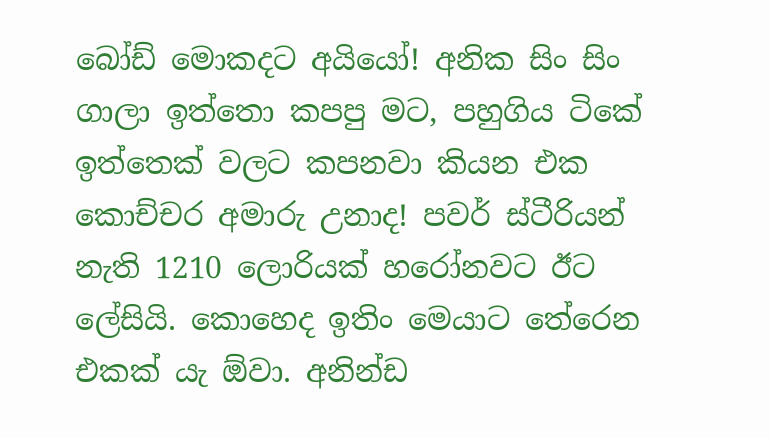බෝඩ් මොකදට අයියෝ! අනික සිං සිං ගාලා ඉත්තො කපපු මට, පහුගිය ටිකේ ඉත්තෙක් වලට කපනවා කියන එක කොච්චර අමාරු උනාද! පවර් ස්ටීරියන් නැති 1210 ලොරියක් හරෝනවට ඊට ලේසියි. කොහෙද ඉතිං මෙයාට තේරෙන එකක් යැ ඕවා. අනින්ඩ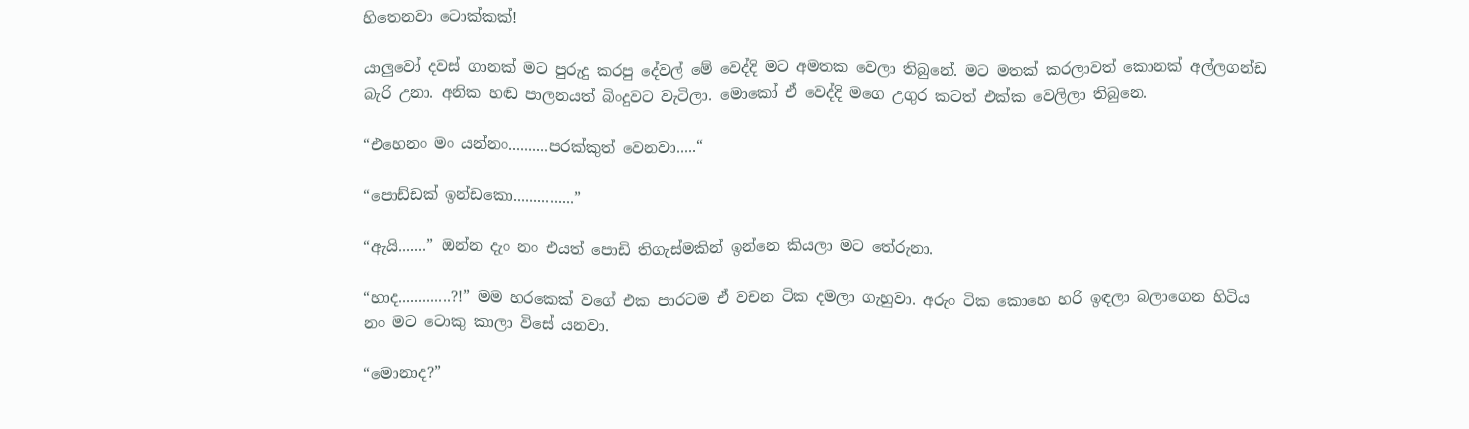හිතෙනවා ටොක්කක්!

යාලුවෝ දවස් ගානක් මට පුරුදු කරපු දේවල් මේ වෙද්දි මට අමතක වෙලා තිබුනේ. මට මතක් කරලාවත් කොනක් අල්ලගන්ඩ බැරි උනා. අනික හඬ පාලනයත් බිංදුවට වැටිලා. මොකෝ ඒ වෙද්දි මගෙ උගුර කටත් එක්ක වෙලිලා තිබුනෙ.

“එහෙනං මං යන්නං..........පරක්කුත් වෙනවා.....“

“පොඩ්ඩක් ඉන්ඩකො...............”

“ඇයි.......” ඔන්න දැං නං එයත් පොඩි තිගැස්මකින් ඉන්නෙ කියලා මට තේරුනා.

“හාද.............?!” මම හරකෙක් වගේ එක පාරටම ඒ වචන ටික දමලා ගැහුවා. අරුං ටික කොහෙ හරි ඉඳලා බලාගෙන හිටිය නං මට ටොකු කාලා විසේ යනවා.

“මොනාද?”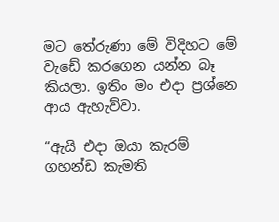මට තේරුණා මේ විදිහට මේ වැඩේ කරගෙන යන්න බෑ කියලා. ඉතිං මං එදා ප්‍රශ්නෙ ආය ඇහැව්වා.

“ඇයි එදා ඔයා කැරම් ගහන්ඩ කැමති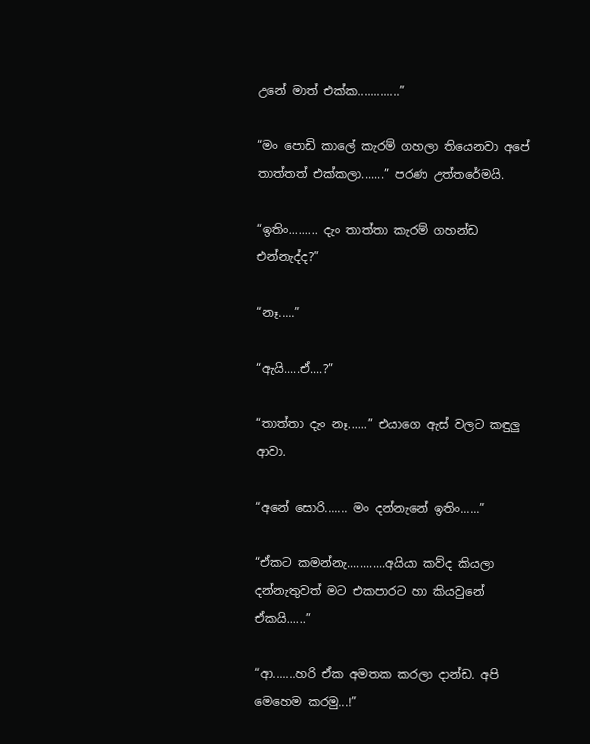උනේ මාත් එක්ක.............”

“මං පොඩි කාලේ කැරම් ගහලා තියෙනවා අපේ තාත්තත් එක්කලා.......” පරණ උත්තරේමයි.

“ඉතිං......... දැං තාත්තා කැරම් ගහන්ඩ එන්නැද්ද?”

“නෑ.....”

“ඇයි.....ඒ....?”

“තාත්තා දැං නෑ......” එයාගෙ ඇස් වලට කඳුලු ආවා.

“අනේ සොරි....... මං දන්නැනේ ඉතිං......”

“ඒකට කමන්නැ............අයියා කව්ද කියලා දන්නැතුවත් මට එකපාරට හා කියවුනේ ඒකයි......”

“ආ.......හරි ඒක අමතක කරලා දාන්ඩ. අපි මෙහෙම කරමු...!”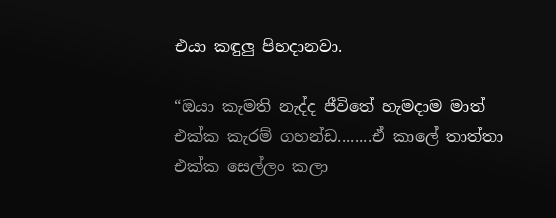එයා කඳුලු පිහදානවා.

“ඔයා කැමති නැද්ද ජීවිතේ හැමදාම මාත් එක්ක කැරම් ගහන්ඩ........ඒ කාලේ තාත්තා එක්ක සෙල්ලං කලා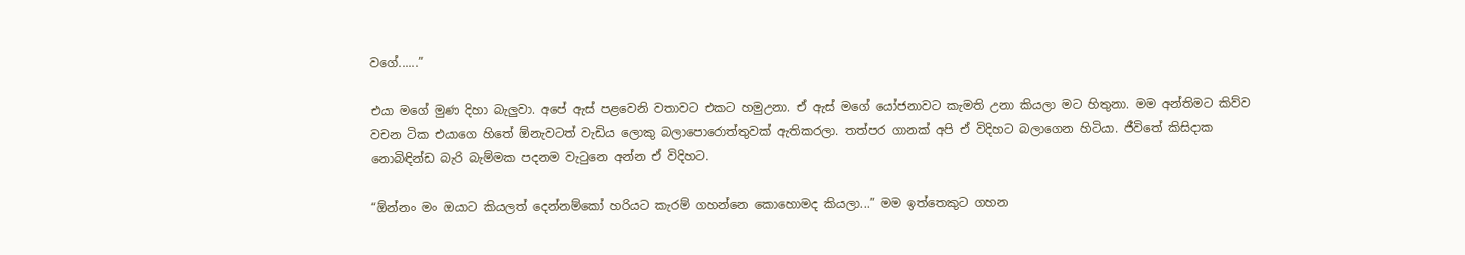වගේ......”

එයා මගේ මුණ දිහා බැලුවා. අපේ ඇස් පළවෙනි වතාවට එකට හමුඋනා. ඒ ඇස් මගේ යෝජනාවට කැමති උනා කියලා මට හිතුනා. මම අන්තිමට කිව්ව වචන ටික එයාගෙ හිතේ ඕනැවටත් වැඩිය ලොකු බලාපොරොත්තුවක් ඇතිකරලා. තත්පර ගානක් අපි ඒ විදිහට බලාගෙන හිටියා. ජීවිතේ කිසිදාක නොබිඳින්ඩ බැරි බැම්මක පදනම වැටුනෙ අන්න ඒ විදිහට.

“ඕන්නං මං ඔයාට කියලත් දෙන්නම්කෝ හරියට කැරම් ගහන්නෙ කොහොමද කියලා...” මම ඉත්තෙකුට ගහන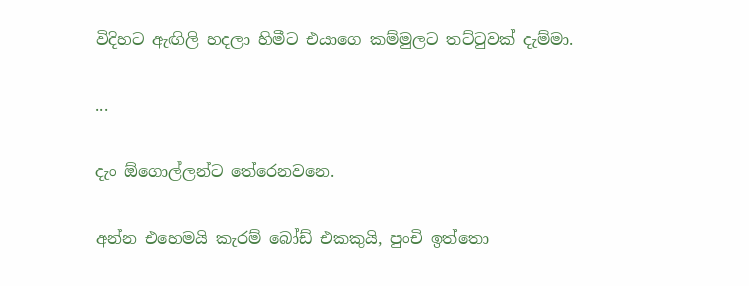විදිහට ඇඟිලි හදලා හිමීට එයාගෙ කම්මුලට තට්ටුවක් දැම්මා.

...

දැං ඕගොල්ලන්ට තේරෙනවනෙ.

අන්න එහෙමයි කැරම් බෝඩ් එකකුයි, පුංචි ඉත්තො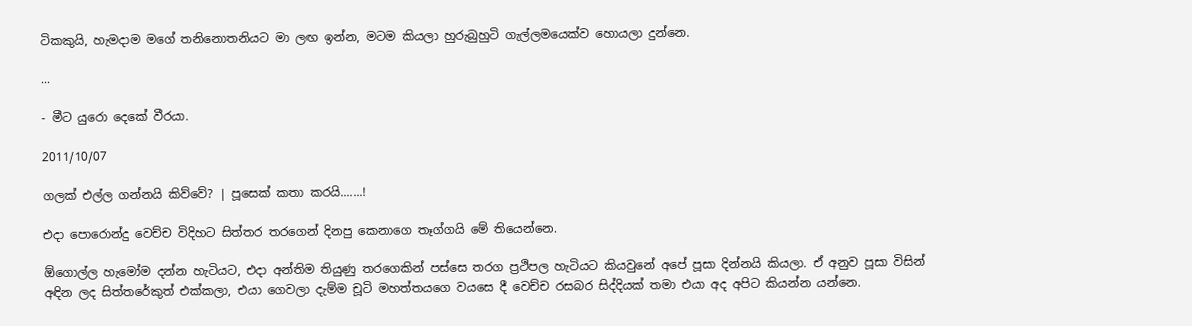ටිකකුයි, හැමදාම මගේ තනිනොතනියට මා ලඟ ඉන්න, මටම කියලා හුරුබුහුටි ගැල්ලමයෙක්ව හොයලා දුන්නෙ.

...

- මීට යුරො දෙකේ වීරයා.

2011/10/07

ගලක් එල්ල ගන්නයි කිව්වේ? | පූසෙක් කතා කරයි.......!

එදා පොරොන්දු වෙච්ච විදිහට සිත්තර තරගෙන් දිනපු කෙනාගෙ තෑග්ගයි මේ තියෙන්නෙ.

ඕගොල්ල හැමෝම දන්න හැටියට, එදා අන්තිම තියුණු තරගෙකින් පස්සෙ තරග ප්‍රථිපල හැටියට කියවුනේ අපේ පූසා දින්නයි කියලා. ඒ අනුව පූසා විසින් අඳින ලද සිත්තරේකුත් එක්කලා, එයා ගෙවලා දැම්ම චූටි මහත්තයගෙ වයසෙ දී වෙච්ච රසබර සිද්දියක් තමා එයා අද අපිට කියන්න යන්නෙ.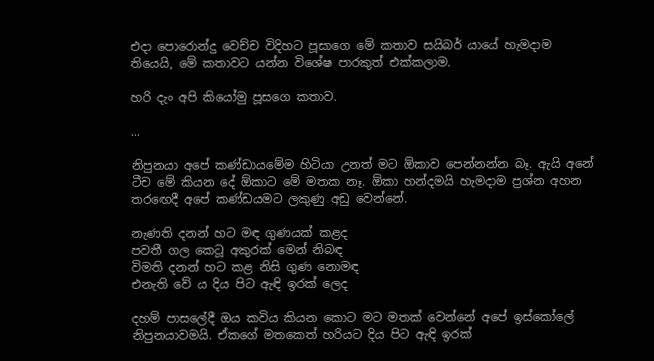එදා පොරොන්දු වෙච්ච විදිහට පූසාගෙ මේ කතාව සයිබර් යායේ හැමදාම තියෙයි, මේ කතාවට යන්න විශේෂ පාරකුත් එක්කලාම.

හරි දැං අපි කියෝමු පූසගෙ කතාව.

...

නිපුනයා අපේ කණ්ඩායමේම හිටියා උනත් මට ඕකාව පෙන්නන්න බෑ. ඇයි අනේ ටීච මේ කියන දේ ඕකාට මේ මතක නෑ. ඕකා හන්දමයි හැමදාම ප්‍රශ්න අහන තරඟෙදී අපේ කණ්ඩයමට ලකුණු අඩු වෙන්නේ.

නැණති දනන් හට මඳ ගුණයක් කළද
පවතී ගල කෙටූ අකුරක් මෙන් නිබඳ
විමති දනන් හට කළ නිසි ගුණ නොමඳ
එනැති වේ ය දිය පිට ඇඳි ඉරක් ලෙද

දහම් පාසලේදී ඔය කවිය කියන කොට මට මතක් වෙන්නේ අපේ ඉස්කෝලේ නිපුනයාවමයි. ඒකගේ මතකෙත් හරියට දිය පිට ඇඳි ඉරක්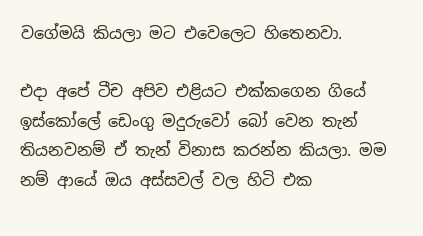වගේමයි කියලා මට එවෙලෙට හිතෙනවා.

එදා අපේ ටීච අපිව එළියට එක්කගෙන ගියේ ඉස්කෝලේ ඩෙංගු මදුරුවෝ බෝ වෙන තැන් තියනවනම් ඒ තැන් විනාස කරන්න කියලා. මම නම් ආයේ ඔය අස්සවල් වල හිටි එක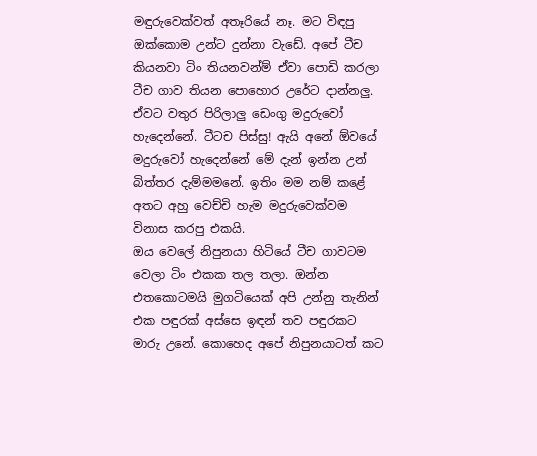මඳුරුවෙක්වත් අතෑරියේ නෑ. මට විඳපු ඔක්කොම උන්ට දුන්නා වැඩේ. අපේ ටීච කියනවා ටිං තියනවන්ම් ඒවා පොඩි කරලා ටීච ගාව තියන පොහොර උරේට දාන්නලු. ඒවට වතුර පිරිලාලු ඩෙංගු මදුරුවෝ හැදෙන්නේ. ටීටච පිස්සු! ඇයි අනේ ඕවයේ මදුරුවෝ හැදෙන්නේ මේ දැන් ඉන්න උන් බිත්තර දැම්මමනේ. ඉතිං මම නම් කළේ අතට අහු වෙච්චි හැම මදුරුවෙක්වම විනාස කරපු එකයි.
ඔය වෙලේ නිපුනයා හිටියේ ටීච ගාවටම වෙලා ටිං එකක තල තලා. ඔන්න එතකොටමයි මුගටියෙක් අපි උන්නු තැනින් එක පඳුරක් අස්සෙ ඉඳන් තව පඳුරකට මාරු උනේ. කොහෙද අපේ නිපුනයාටත් කට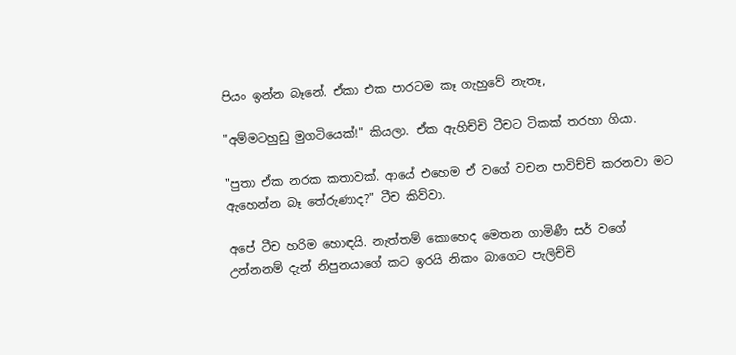පියං ඉන්න බෑනේ. ඒකා එක පාරටම කෑ ගැහුවේ නැතෑ,

"අම්මටහුඩු මුගටියෙක්!" කියලා. ඒක ඇහිච්චි ටීචට ටිකක් තරහා ගියා.

"පුතා ඒක නරක කතාවක්. ආයේ එහෙම ඒ වගේ වචන පාවිච්චි කරනවා මට ඇහෙන්න බෑ තේරුණාද?" ටීච කිව්වා.

අපේ ටීච හරිම හොඳයි. නැත්තම් කොහෙද මෙතන ගාමිණී සර් වගේ උන්නනම් දැන් නිපුනයාගේ කට ඉරයි නිකං බාගෙට පැලිච්චි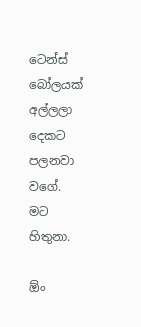ටෙන්ස් බෝලයක් අල්ලලා දෙකට පලනවා වගේ. මට හිතුනා.

ඕං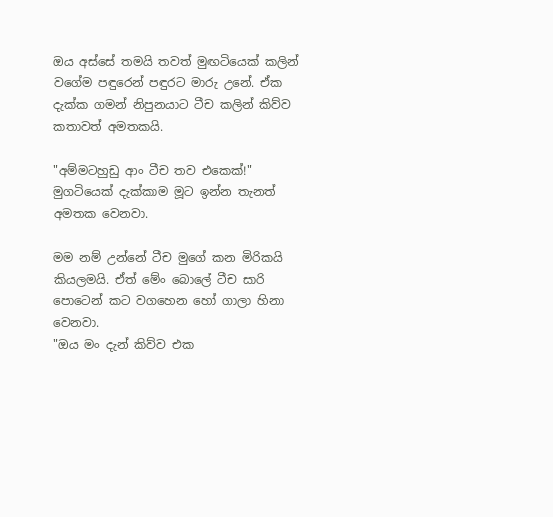ඔය අස්සේ තමයි තවත් මුඟටියෙක් කලින් වගේම පඳුරෙන් පඳුරට මාරු උනේ. ඒක දැක්ක ගමන් නිපුනයාට ටීච කලින් කිව්ව කතාවත් අමතකයි.

"අම්මටහුඩු ආං ටීච තව එකෙක්!" මුගටියෙක් දැක්කාම මූට ඉන්න තැනත් අමතක වෙනවා.

මම නම් උන්නේ ටීච මුගේ කන මිරිකයි කියලමයි. ඒත් මේං බොලේ ටීච සාරි පොටෙන් කට වගහෙන හෝ ගාලා හිනා වෙනවා.
"ඔය මං දැන් කිව්ව එක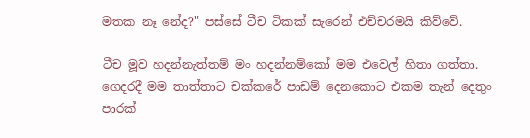මතක නෑ නේද?" පස්සේ ටීච ටිකක් සැරෙන් එච්චරමයි කිව්වේ.

ටීච මූව හදන්නැත්තම් මං හදන්නම්කෝ මම එවෙල් හිතා ගත්තා. ගෙදරදී මම තාත්තාට චක්කරේ පාඩම් දෙනකොට එකම තැන් දෙතුං පාරක්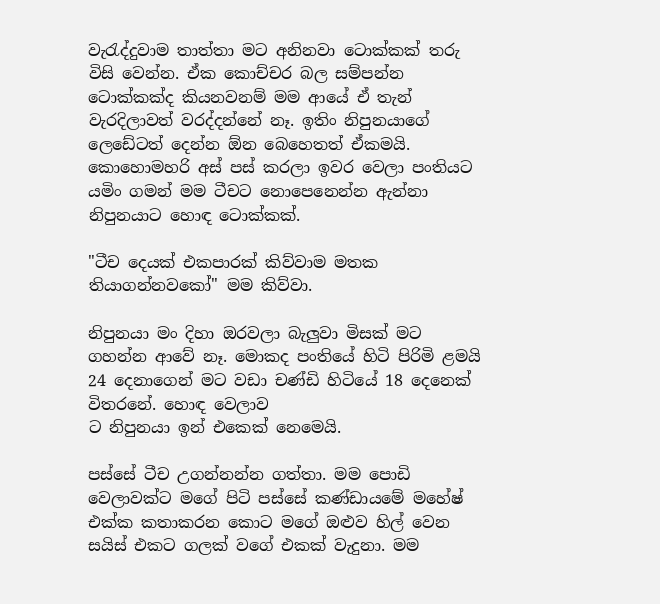වැරැද්දුවාම තාත්තා මට අනිනවා ටොක්කක් තරු විසි වෙන්න. ඒක කොච්චර බල සම්පන්න ටොක්කක්ද කියනවනම් මම ආයේ ඒ තැන් වැරදිලාවත් වරද්දන්නේ නෑ. ඉතිං නිපුනයාගේ ලෙඩේටත් දෙන්න ඕන බෙහෙතත් ඒකමයි.
කොහොමහරි අස් පස් කරලා ඉවර වෙලා පංතියට යමිං ගමන් මම ටීචට නොපෙනෙන්න ඇන්නා නිපුනයාට හොඳ ටොක්කක්.

"ටීච දෙයක් එකපාරක් කිව්වාම මතක තියාගන්නවකෝ" මම කිව්වා.

නිපුනයා මං දිහා ඔරවලා බැලුවා මිසක් මට ගහන්න ආවේ නෑ. මොකද පංතියේ හිටි පිරිමි ළමයි 24 දෙනාගෙන් මට වඩා චණ්ඩි හිටියේ 18 දෙනෙක් විතරනේ. හොඳ වෙලාව
ට නිපුනයා ඉන් එකෙක් නෙමෙයි.

පස්සේ ටීච උගන්නන්න ගත්තා. මම පොඩි වෙලාවක්ට මගේ පිටි පස්සේ කණ්ඩායමේ මහේෂ් එක්ක කතාකරන කොට මගේ ඔළුව හිල් වෙන සයිස් එකට ගලක් වගේ එකක් වැදුනා. මම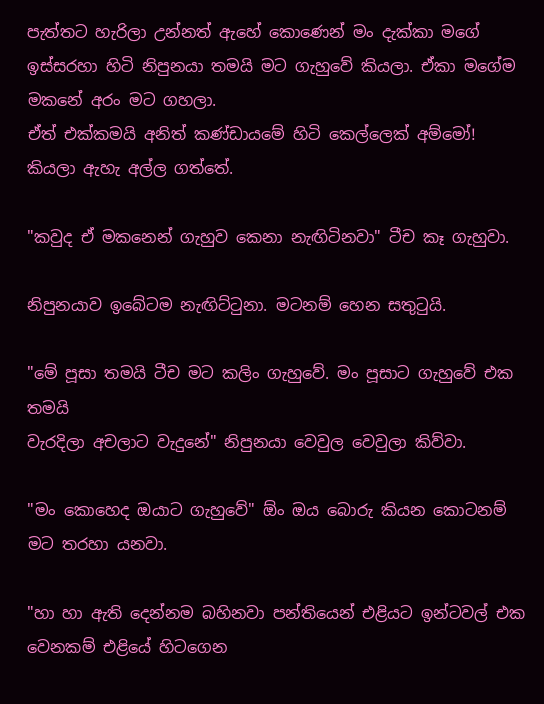පැත්තට හැරිලා උන්නත් ඇහේ කොණෙන් මං දැක්කා මගේ ඉස්සරහා හිටි නිපුනයා තමයි මට ගැහුවේ කියලා. ඒකා මගේම මකනේ අරං මට ගහලා.
ඒත් එක්කමයි අනිත් කණ්ඩායමේ හිටි කෙල්ලෙක් අම්මෝ! කියලා ඇහැ අල්ල ගත්තේ.

"කවුද ඒ මකනෙන් ගැහුව කෙනා නැඟිටිනවා" ටීච කෑ ගැහුවා.

නිපුනයාව ඉබේටම නැඟිට්ටුනා. මටනම් හෙන සතුටුයි.

"මේ පූසා තමයි ටීච මට කලිං ගැහුවේ. මං පූසාට ගැහුවේ එක තමයි
වැරදිලා අචලාට වැදුනේ" නිපුනයා වෙවුල වෙවුලා කිව්වා.

"මං කොහෙද ඔයාට ගැහුවේ" ඕං ඔය බොරු කියන කොටනම් මට තරහා යනවා.

"හා හා ඇති දෙන්නම බහිනවා පන්තියෙන් එළියට ඉන්ටවල් එක වෙනකම් එළියේ හිටගෙන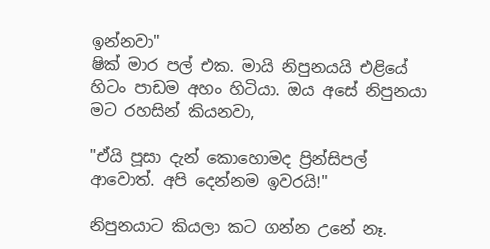ඉන්නවා"
ෂික් මාර පල් එක. මායි නිපුනයයි එළියේ හිටං පාඩම අහං හිටියා. ඔය අසේ නිපුනයා මට රහසින් කියනවා,

"ඒයි පූසා දැන් කොහොමද ප්‍රින්සිපල් ආවොත්. අපි දෙන්නම ඉවරයි!"

නිපුනයාට කියලා කට ගන්න උනේ නෑ.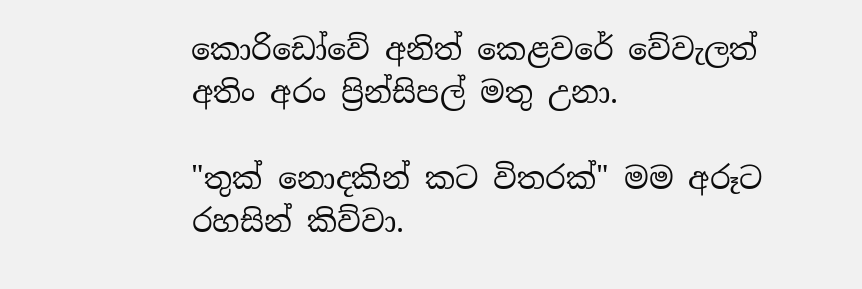කොරිඩෝවේ අනිත් කෙළවරේ වේවැලත් අතිං අරං ප්‍රින්සිපල් මතු උනා.

"තුක් නොදකින් කට විතරක්" මම අරූට රහසින් කිව්වා.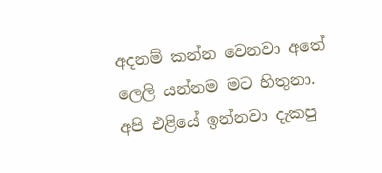අදනම් කන්න වෙනවා අතේ ලෙලි යන්නම මට හිතුනා. අපි එළියේ ඉන්නවා දැකපු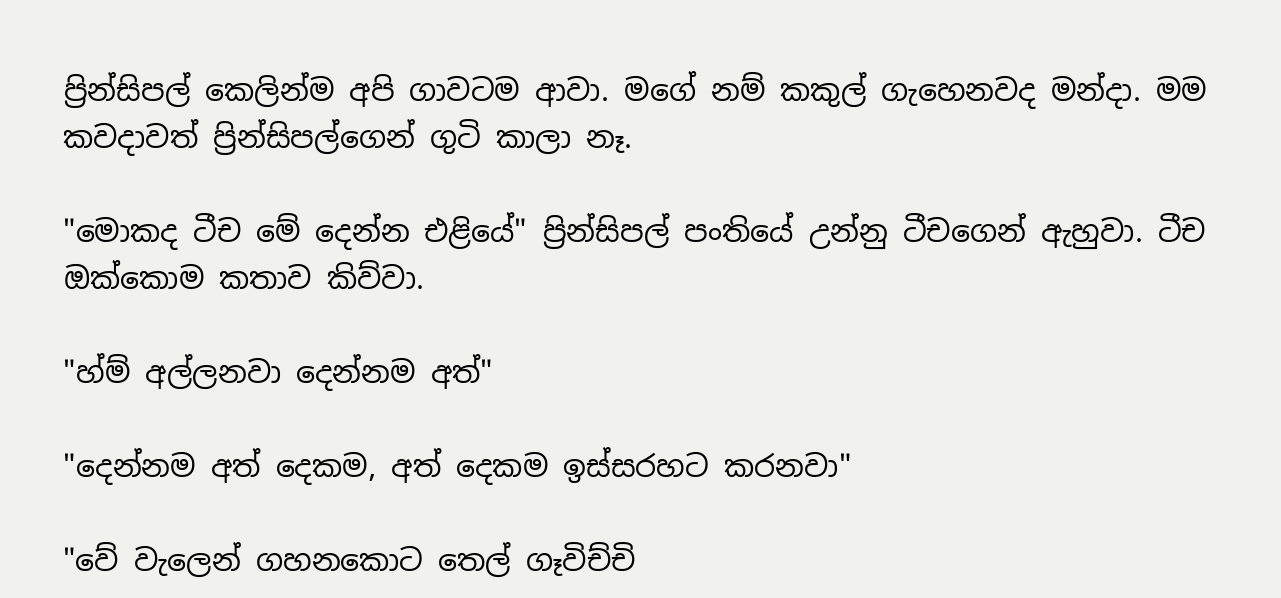ප්‍රින්සිපල් කෙලින්ම අපි ගාවටම ආවා. මගේ නම් කකුල් ගැහෙනවද මන්දා. මම කවදාවත් ප්‍රින්සිපල්ගෙන් ගුටි කාලා නෑ.

"මොකද ටීච මේ දෙන්න එළියේ" ප්‍රින්සිපල් පංතියේ උන්නු ටීචගෙන් ඇහුවා. ටීච ඔක්කොම කතාව කිව්වා.

"හ්ම් අල්ලනවා දෙන්නම අත්"

"දෙන්නම අත් දෙකම, අත් දෙකම ඉස්සරහට කරනවා"

"වේ වැලෙන් ගහනකොට තෙල් ගෑවිච්චි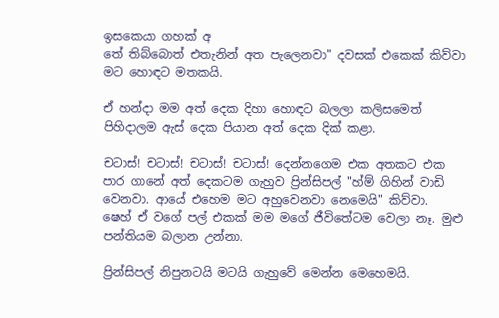ඉසකෙයා ගහක් අ
තේ තිබ්බොත් එතැනින් අත පැලෙනවා" දවසක් එකෙක් කිව්වා මට හොඳට මතකයි.

ඒ හන්දා මම අත් දෙක දිහා හොඳට බලලා කලිසමෙත් පිහිදාලම ඇස් දෙක පියාන අත් දෙක දික් කළා.

චටාස්! චටාස්! චටාස්! චටාස්! දෙන්නගෙම එක අතකට එක පාර ගානේ අත් දෙකටම ගැහුව ප්‍රින්සිපල් "හ්ම් ගිහින් වාඩි වෙනවා. ආයේ එහෙම මට අහුවෙනවා නෙමෙයි" කිව්වා.
ෂෙහ් ඒ වගේ පල් එකක් මම මගේ ජීවිතේටම වෙලා නෑ. මුළු පන්තියම බලාන උන්නා.

ප්‍රින්සිපල් නිපුනටයි මටයි ගැහුවේ මෙන්න මෙහෙමයි.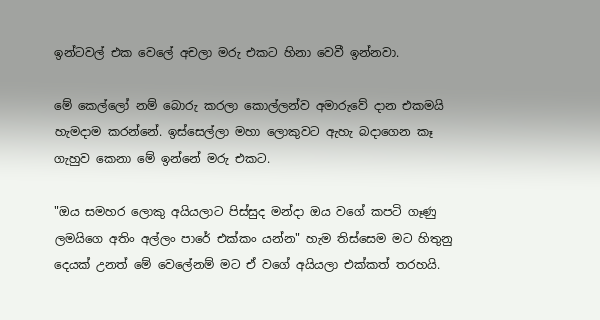ඉන්ටවල් එක වෙලේ අචලා මරු එකට හිනා වෙවී ඉන්නවා.

මේ කෙල්ලෝ නම් බොරු කරලා කොල්ලන්ව අමාරුවේ දාන එකමයි හැමදාම කරන්නේ. ඉස්සෙල්ලා මහා ලොකුවට ඇහැ බදාගෙන කෑ ගැහුව කෙනා මේ ඉන්නේ මරු එකට.

"ඔය සමහර ලොකු අයියලාට පිස්සුද මන්දා ඔය වගේ කපටි ගෑණු ලමයිගෙ අතිං අල්ලං පාරේ එක්කං යන්න" හැම තිස්සෙම මට හිතුනු දෙයක් උනත් මේ වෙලේනම් මට ඒ වගේ අයියලා එක්කත් තරහයි.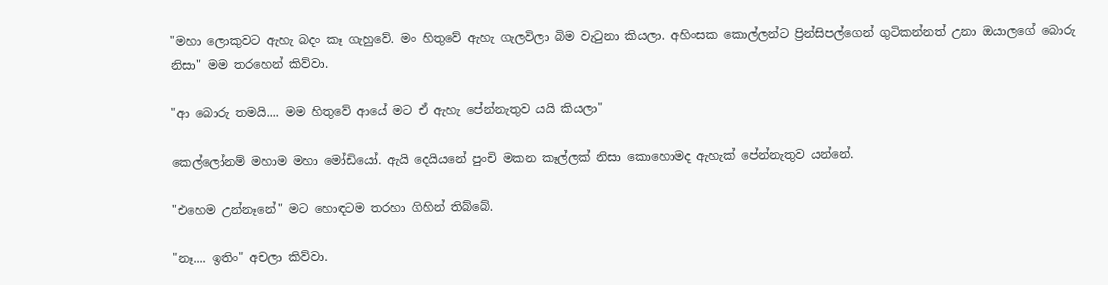"මහා ලොකුවට ඇහැ බදං කෑ ගැහුවේ. මං හිතුවේ ඇහැ ගැලවිලා බිම වැටුනා කියලා. අහිංසක කොල්ලන්ට ප්‍රින්සිපල්ගෙන් ගුටිකන්නත් උනා ඔයාලගේ බොරු නිසා" මම තරහෙන් කිව්වා.

"ආ බොරු තමයි.... මම හිතුවේ ආයේ මට ඒ ඇහැ පේන්නැතුව යයි කියලා"

කෙල්ලෝනම් මහාම මහා මෝඩියෝ. ඇයි දෙයියනේ පුංචි මකන කෑල්ලක් නිසා කොහොමද ඇහැක් පේන්නැතුව යන්නේ.

"එහෙම උන්නෑනේ" මට හොඳටම තරහා ගිහින් තිබ්බේ.

"නෑ.... ඉතිං" අචලා කිව්වා.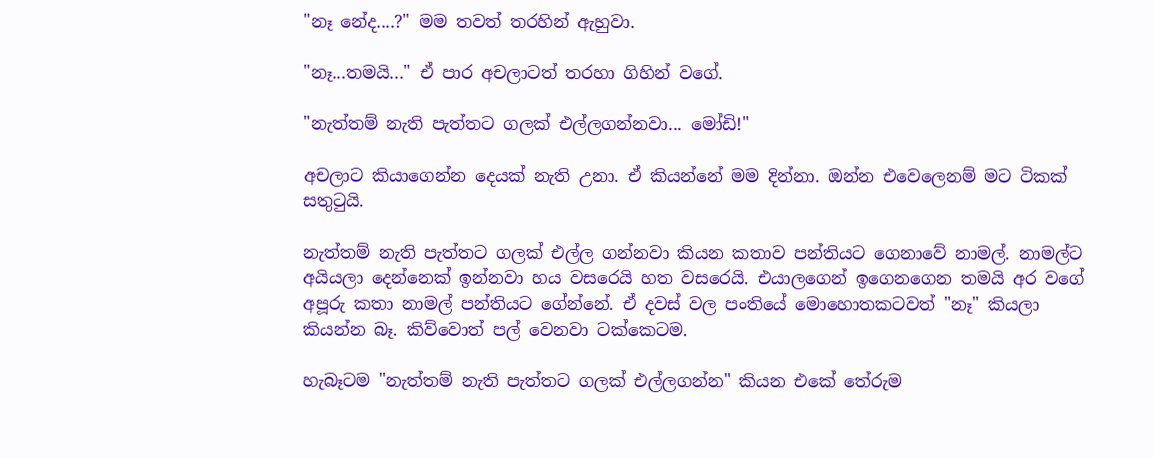"නෑ නේද....?" මම තවත් තරහින් ඇහුවා.

"නෑ...තමයි..." ඒ පාර අචලාටත් තරහා ගිහින් වගේ.

"නැත්තම් නැති පැත්තට ගලක් එල්ලගන්නවා... මෝඩි!"

අචලාට කියාගෙන්න දෙයක් නැති උනා. ඒ කියන්නේ මම දින්නා. ඔන්න එවෙලෙනම් මට ටිකක් සතුටුයි.

නැත්තම් නැති පැත්තට ගලක් එල්ල ගන්නවා කියන කතාව පන්තියට ගෙනාවේ නාමල්. නාමල්ට අයියලා දෙන්නෙක් ඉන්නවා හය වසරෙයි හත වසරෙයි. එයාලගෙන් ඉගෙනගෙන තමයි අර වගේ අපූරු කතා නාමල් පන්තියට ගේන්නේ. ඒ දවස් වල පංතියේ මොහොතකටවත් "නෑ" කියලා කියන්න බෑ. කිව්වොත් පල් වෙනවා ටක්කෙටම.

හැබෑටම "නැත්තම් නැති පැත්තට ගලක් එල්ලගන්න" කියන එකේ තේරුම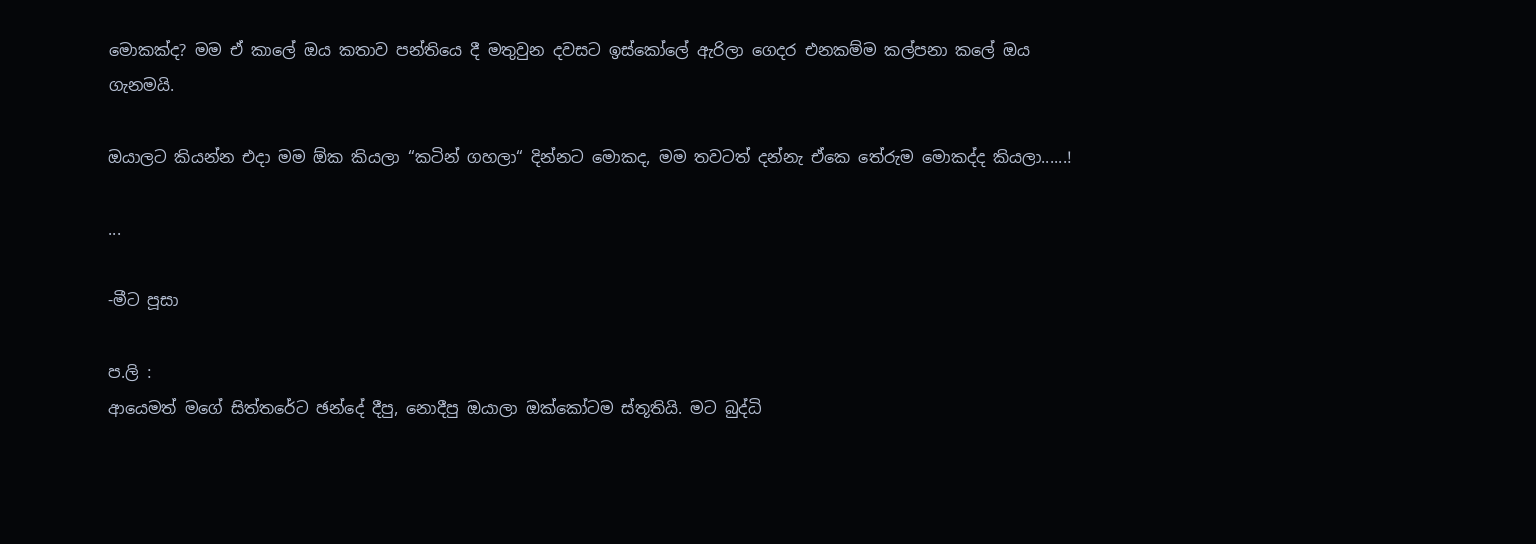මොකක්ද? මම ඒ කාලේ ඔය කතාව පන්තියෙ දී මතුවුන දවසට ඉස්කෝලේ ඇරිලා ගෙදර එනකම්ම කල්පනා කලේ ඔය ගැනමයි.

ඔයාලට කියන්න එදා මම ඕක කියලා “කටින් ගහලා“ දින්නට මොකද, මම තවටත් දන්නැ ඒකෙ තේරුම මොකද්ද කියලා......!

...

-මීට පූසා

ප.ලි :
ආයෙමත් මගේ සිත්තරේට ඡන්දේ දීපු, නොදීපු ඔයාලා ඔක්කෝටම ස්තූතියි. මට බුද්ධි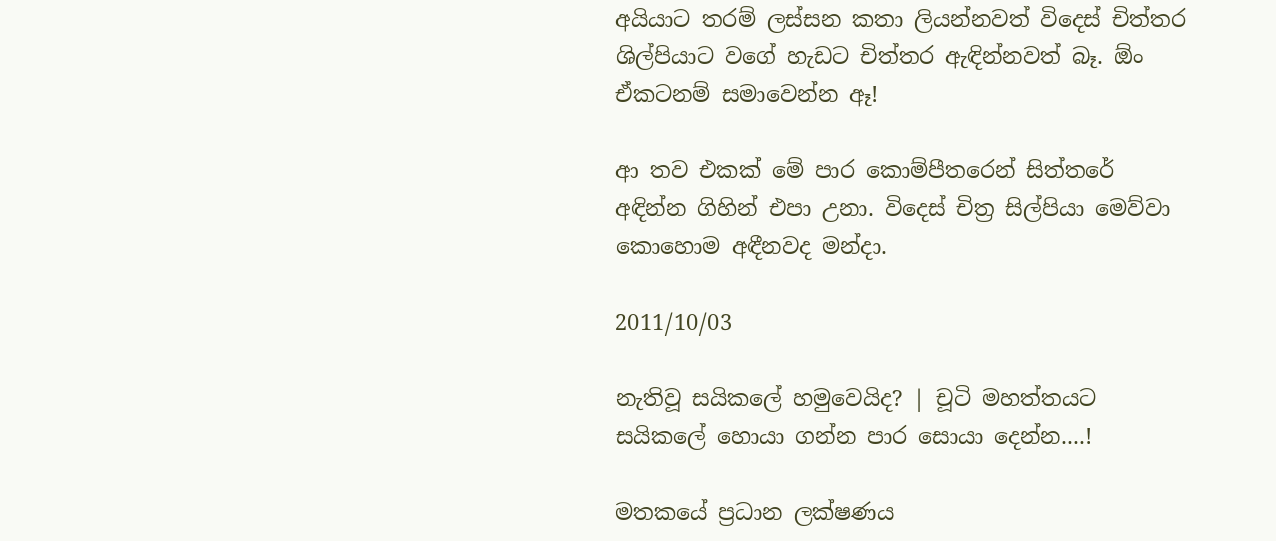අයියාට තරම් ලස්සන කතා ලියන්නවත් විදෙස් චිත්තර ශිල්පියාට වගේ හැඩට චිත්තර ඇඳින්නවත් බෑ. ඕං ඒකටනම් සමාවෙන්න ඈ!

ආ තව එකක් මේ පාර කොම්පීතරෙන් සිත්තරේ අඳින්න ගිහින් එපා උනා. විදෙස් චිත්‍ර සිල්පියා මෙව්වා කොහොම අඳීනවද මන්දා.

2011/10/03

නැතිවූ සයිකලේ හමුවෙයිද? | චූටි මහත්තයට සයිකලේ හොයා ගන්න පාර සොයා දෙන්න....!

මතකයේ ප්‍රධාන ලක්ෂණය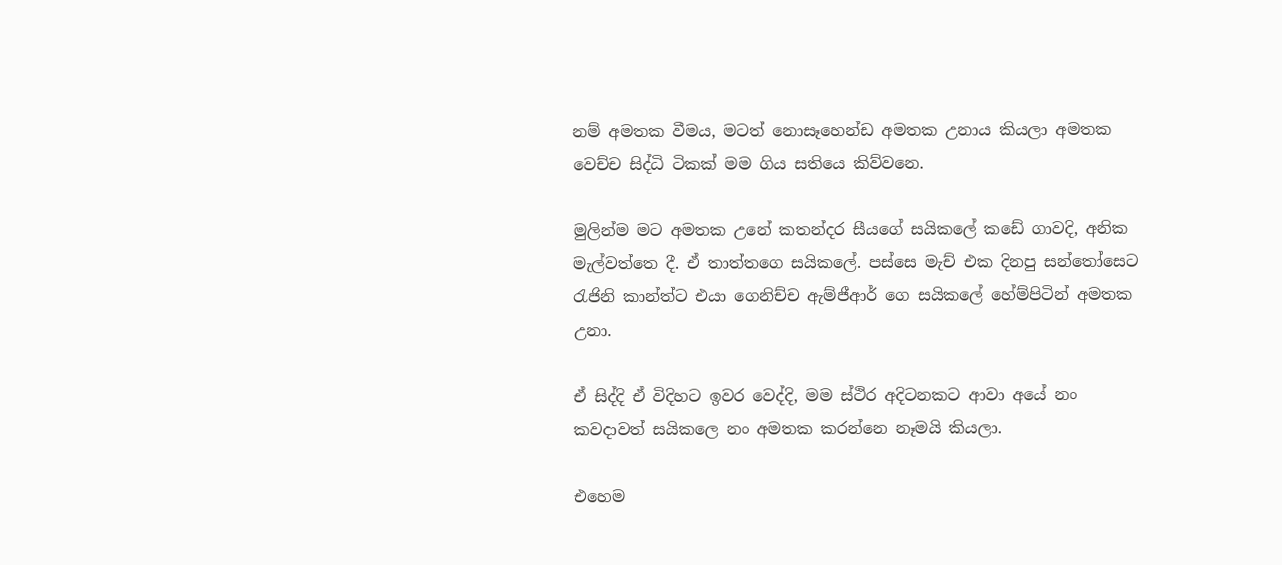නම් අමතක වීමය, මටත් නොසෑහෙන්ඩ අමතක උනාය කියලා අමතක වෙච්ච සිද්ධි ටිකක් මම ගිය සතියෙ කිව්වනෙ.

මුලින්ම මට අමතක උනේ කතන්දර සීයගේ සයිකලේ කඩේ ගාවදි, අනික මැල්වත්තෙ දී. ඒ තාත්තගෙ සයිකලේ. පස්සෙ මැච් එක දිනපු සන්තෝසෙට රැජිනි කාන්ත්ට එයා ගෙනිච්ච ඇම්ජීආර් ගෙ සයිකලේ හේම්පිටින් අමතක උනා.

ඒ සිද්දි ඒ විදිහට ඉවර වෙද්දි, මම ස්ථිර අදිටනකට ආවා අයේ නං කවදාවත් සයිකලෙ නං අමතක කරන්නෙ නෑමයි කියලා.

එහෙම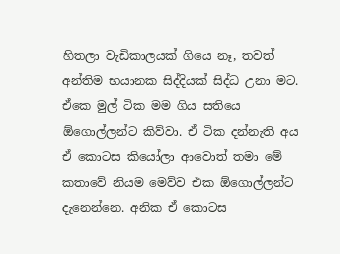හිතලා වැඩිකාලයක් ගියෙ නෑ, තවත් අන්තිම භයානක සිද්දියක් සිද්ධ උනා මට. ඒකෙ මුල් ටික මම ගිය සතියෙ ඕගොල්ලන්ට කිව්වා. ඒ ටික දන්නැති අය ඒ කොටස කියෝලා ආවොත් තමා මේ කතාවේ නියම මෙව්ව එක ඕගොල්ලන්ට දැනෙන්නෙ. අනික ඒ කොටස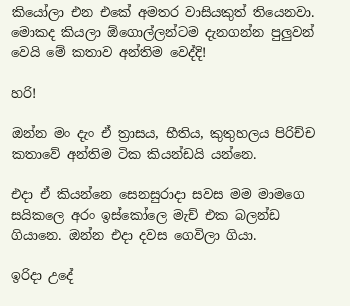කියෝලා එන එකේ අමතර වාසියකුත් තියෙනවා. මොකද කියලා ඕගොල්ලන්ටම දැනගන්න පුලුවන් වෙයි මේ කතාව අන්තිම වෙද්දි!

හරි!

ඔන්න මං දැං ඒ ත්‍රාසය, භීතිය, කුතුහලය පිරිච්ච කතාවේ අන්තිම ටික කියන්ඩයි යන්නෙ.

එදා ඒ කියන්නෙ සෙනසුරාදා සවස මම මාමගෙ සයිකලෙ අරං ඉස්කෝලෙ මැච් එක බලන්ඩ ගියානෙ. ඔන්න එදා දවස ගෙවිලා ගියා.

ඉරිදා උදේ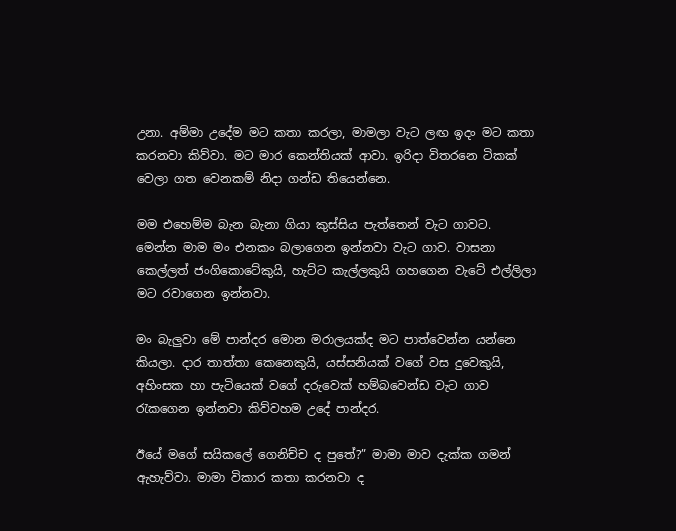උනා. අම්මා උදේම මට කතා කරලා, මාමලා වැට ලඟ ඉදං මට කතා කරනවා කිව්වා. මට මාර කෙන්තියක් ආවා. ඉරිදා විතරනෙ ටිකක් වෙලා ගත වෙනකම් නිදා ගන්ඩ තියෙන්නෙ.

මම එහෙම්ම බැන බැනා ගියා කුස්සිය පැත්තෙන් වැට ගාවට. මෙන්න මාම මං එනකං බලාගෙන ඉන්නවා වැ‍ට ගාව. වාසනා කෙල්ලත් ජංගිකොටේකුයි, හැට්ට කැල්ලකුයි ගහගෙන වැටේ එල්ලිලා මට රවාගෙන ඉන්නවා.

මං බැලුවා මේ පාන්දර මොන මරාලයක්ද මට පාත්වෙන්න යන්නෙ කියලා. දාර තාත්තා කෙනෙකුයි, යස්සනියක් වගේ වස දුවෙකුයි, අහිංසක හා පැටියෙක් වගේ දරුවෙක් හම්බවෙන්ඩ වැට ගාව රැකගෙන ඉන්නවා කිව්වහම උදේ පාන්දර.

ඊයේ මගේ සයිකලේ ගෙනිච්ච ද පුතේ?” මාමා මාව දැක්ක ගමන් ඇහැව්වා. මාමා විකාර කතා කරනවා ද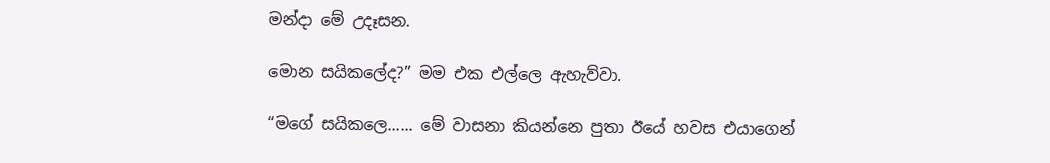මන්දා මේ උදෑසන.

මොන සයිකලේද?” මම එක එල්ලෙ ඇහැව්වා.

“මගේ සයිකලෙ...... මේ වාසනා කියන්නෙ පුතා ඊයේ හවස එයාගෙන්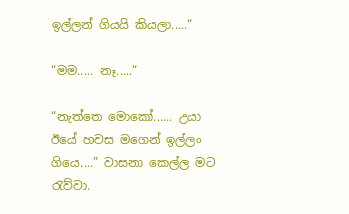ඉල්ලන් ගියයි කියලා.....“

“මම..... නෑ.....“

“නැත්තෙ මොකෝ...... උයා ඊයේ හවස මගෙන් ඉල්ලං ගියෙ....” වාසනා කෙල්ල මට රැව්වා.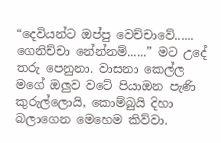“දෙවියන්ට ඔප්පු වෙච්චාවේ...... ගෙනිච්චා නේන්නම්......” මට උදේ තරු පෙනුනා. වාසනා කෙල්ල මගේ ඔලුව වටේ පියාඔන පැණි කුරුල්ලොයි, කොම්බුයි දිහා බලාගෙන මෙහෙම කිව්වා.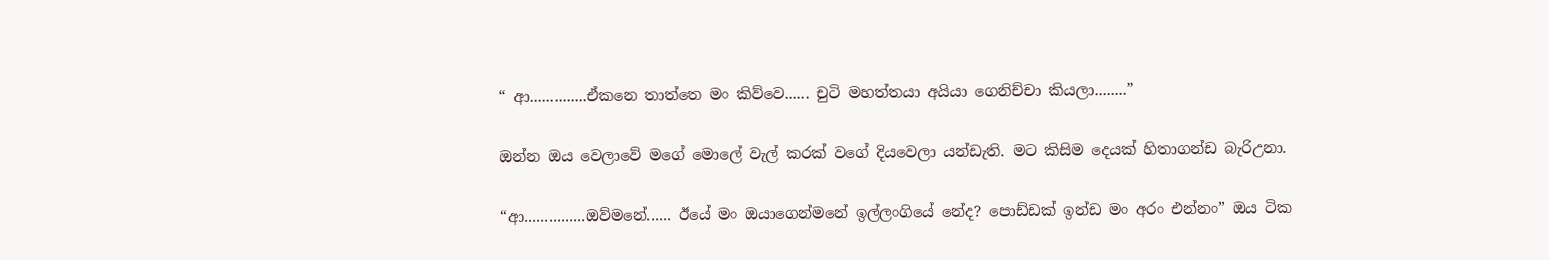“ ආ..............ඒකනෙ තාත්තෙ මං කිව්වෙ...... චුටි මහත්තයා අයියා ගෙනිච්චා කියලා........”

ඔන්න ඔය වෙලාවේ මගේ මොලේ වැල් කරක් වගේ දියවෙලා යන්ඩැති. මට කිසිම දෙයක් හිතාගන්ඩ බැරිඋනා.

“ආ...............ඔව්මනේ...... ඊයේ මං ඔයාගෙන්මනේ ඉල්ලංගියේ නේද? පොඩ්ඩක් ඉන්ඩ මං අරං එන්නං” ඔය ටික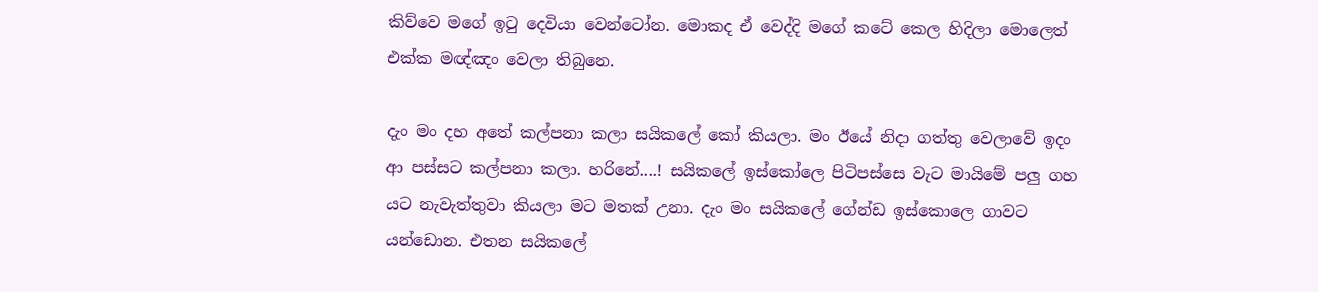කිව්වෙ මගේ ඉටු දෙවියා වෙන්ටෝන. මොකද ඒ වෙද්දි මගේ කටේ කෙල හිදිලා මොලෙත් එක්ක මඥ්ඤං වෙලා තිබුනෙ.

දැං මං දහ අතේ කල්පනා කලා සයිකලේ ‍කෝ කියලා. මං ඊයේ නිදා ගත්තු වෙලාවේ ඉදං ආ පස්සට කල්පනා කලා. හරිනේ....! සයිකලේ ඉස්කෝලෙ පිටිපස්සෙ වැට මායිමේ පලු ගහ යට නැවැත්තුවා කියලා මට මතක් උනා. දැං මං සයිකලේ ගේන්ඩ ඉස්කොලෙ ගාවට යන්ඩොන. එතන සයිකලේ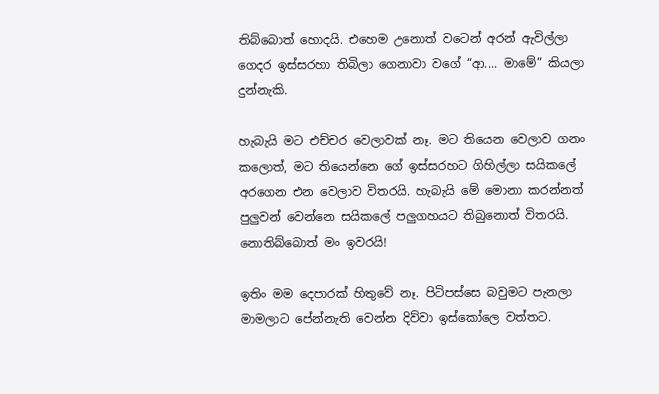තිබ්බොත් හොදයි. එහෙම උනොත් වටෙන් අරන් ඇවිල්ලා ගෙදර ඉස්සරහා තිබිලා ගෙනාවා වගේ “ආ.... මාමේ” කියලා දුන්නැකි.

හැබැයි මට එච්චර වෙලාවක් නෑ. මට තියෙන වෙලාව ගනං කලොත්, මට තියෙන්නෙ ගේ ඉස්සරහ‍ට ගිහිල්ලා සයිකලේ අරගෙන එන වෙලාව විතරයි. හැබැයි මේ මොනා කරන්නත් පුලුවන් වෙන්නෙ සයිකලේ පලුගහයට තිබුනොත් විතරයි. නොතිබ්‍බොත් මං ඉවරයි!

ඉතිං මම දෙපාරක් හිතුවේ නෑ. පිටිපස්සෙ බවුමට පැනලා මාමලාට පේන්නැති වෙන්න දිව්වා ඉස්කෝලෙ වත්තට.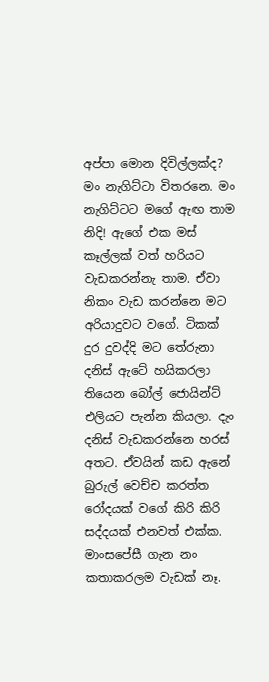අප්පා මොන දිවිල්ලක්ද? මං නැගිට්ටා විතරනෙ. මං නැගිට්ටට මගේ ඇඟ තාම නිදි! ඇ‍ගේ එක මස් කෑල්ලක් වත් හරියට වැඩකරන්නැ තාම. ඒවා නිකං වැඩ කරන්නෙ මට අරියාදුවට වගේ. ටිකක් දුර දුවද්දි මට තේරුනා දනිස් ඇටේ හයිකරලා තියෙන බෝල් ජොයින්ට් එලියට පැන්න කියලා. දැං දනිස් වැඩකරන්නෙ හරස් අතට. ඒවයින් කඩ ඇනේ බුරුල් වෙච්ච කරත්ත රෝදයක් වගේ කිරි කිරි සද්දයක් එනවත් එක්ක. මාංසපේසී ගැන නං කතාකරලම වැඩක් නෑ.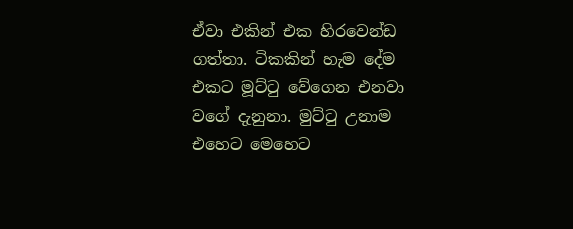ඒවා එකින් එක හිරවෙන්ඩ ගත්තා. ටිකකින් හැම දේම එකට මූට්ටු වේගෙන එනවා වගේ දැනුනා. මුට්ටු උනාම එහෙට මෙහෙට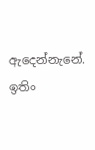ඇදෙන්නැනේ. ඉතිං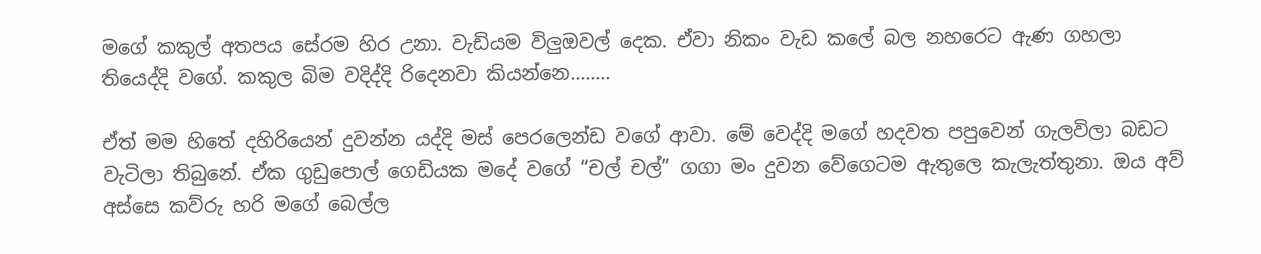මගේ කකුල් අතපය සේරම හිර උනා. වැඩියම විලුඔවල් දෙක. ඒවා නිකං වැඩ කලේ බල නහරෙට ඇණ ගහලා තියෙද්දි වගේ. කකුල බිම වදිද්දි රිදෙනවා කියන්නෙ........

ඒත් මම හිතේ දහිරියෙන් දුවන්න යද්දි මස් පෙරලෙන්ඩ වගේ ආවා. මේ වෙද්දි මගේ හදවත පපුවෙන් ගැලවිලා බඩට වැටිලා තිබුනේ. ඒක ගුඩුපොල් ගෙඩියක මදේ වගේ “චල් චල්” ගගා මං දුවන වේගෙටම ඇතුලෙ කැලැත්තුනා. ඔය අව් අස්සෙ කව්රු හරි මගේ බෙල්ල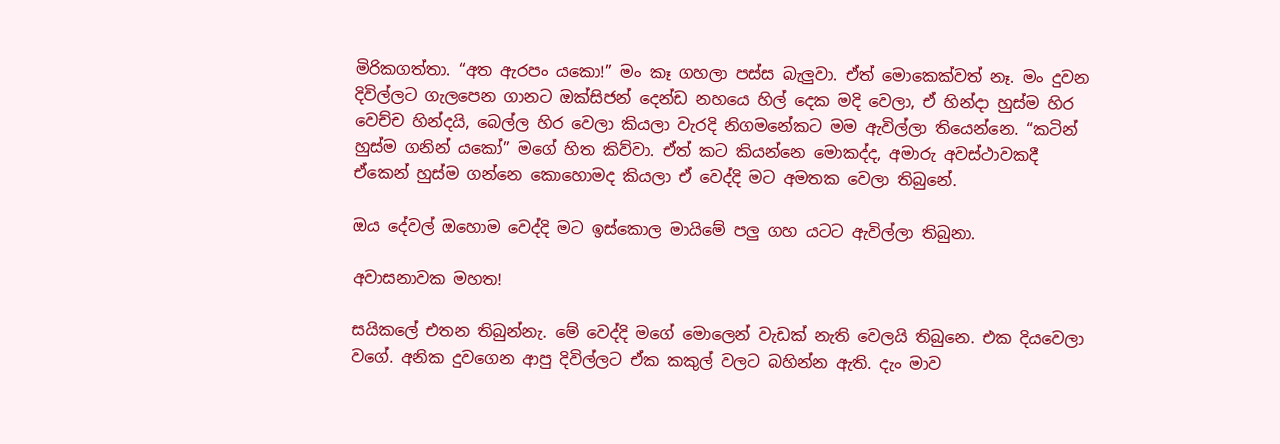මිරිකගත්තා. “අත ඇරපං යකො!” මං කෑ ගහලා පස්ස බැලුවා. ඒත් මොකෙක්වත් නෑ. මං දුවන දිවිල්ලට ගැලපෙන ගානට ඔක්සිජන් දෙන්ඩ නහයෙ හිල් දෙක මදි වෙලා, ඒ හින්දා හුස්ම හිර වෙච්ච හින්දයි, බෙල්ල හිර වෙලා කියලා වැරදි නිගමනේකට මම ඇවිල්ලා තියෙන්නෙ. “කටින් හුස්ම ගනින් යකෝ” මගේ හිත කිව්වා. ඒත් කට කියන්නෙ මොකද්ද, අමාරු අවස්ථාවකදී ඒකෙන් හුස්ම ගන්නෙ කොහොමද කියලා ඒ වෙද්දි මට අමතක වෙලා තිබුනේ.

ඔය දේවල් ඔහොම වෙද්දි මට ඉස්කොල මායිමේ පලු ගහ යටට ඇවිල්ලා තිබුනා.

අවාසනාවක මහත!

සයිකලේ එතන තිබුන්නැ. මේ වෙද්දි මගේ මොලෙන් වැඩක් නැති වෙලයි තිබුනෙ. එක දියවෙලා වගේ. අනික දුවගෙන ආපු දිවිල්ලට ඒක කකුල් වලට බහින්න ඇති. දැං මාව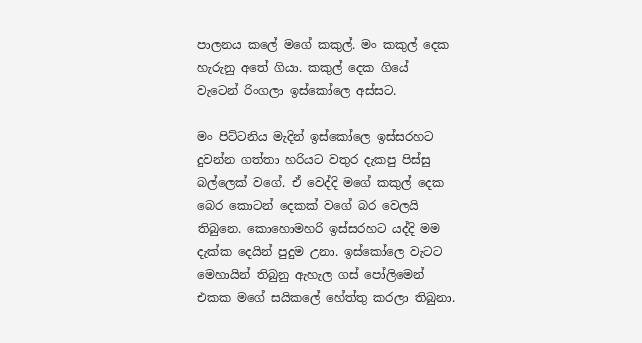පාලනය කලේ මගේ කකුල්. මං කකුල් දෙක හැරුනු අතේ ගියා. කකුල් දෙක ගියේ වැටෙන් රිංගලා ඉස්කෝලෙ අස්සට.

මං පිට්ටනිය මැදින් ඉස්කෝලෙ ඉස්සරහට දුවන්න ගත්තා හරියට වතුර දැකපු පිස්සු බල්ලෙක් වගේ. ඒ වෙද්දි මගේ කකුල් දෙක බෙර කොටන් දෙකක් වගේ බර වෙලයි තිබුනෙ. කොහොමහරි ඉස්සරහට යද්දි මම දැක්ක දෙයින් පුදුම උනා. ඉස්කෝලෙ වැටට මෙහායින් තිබුනු ඇහැල ගස් පෝලිමෙන් එකක මගේ සයිකලේ හේත්තු කරලා තිබුනා.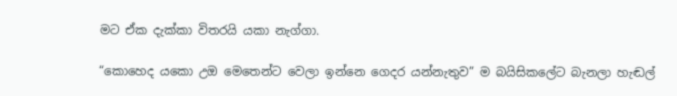මට ඒක දැක්කා විතරයි යකා නැග්ගා.

“කොහෙද යකො උඔ මෙතෙන්ට වෙලා ඉන්නෙ ගෙදර යන්නැතුව” ම බයිසිකලේට බැනලා හැඬල්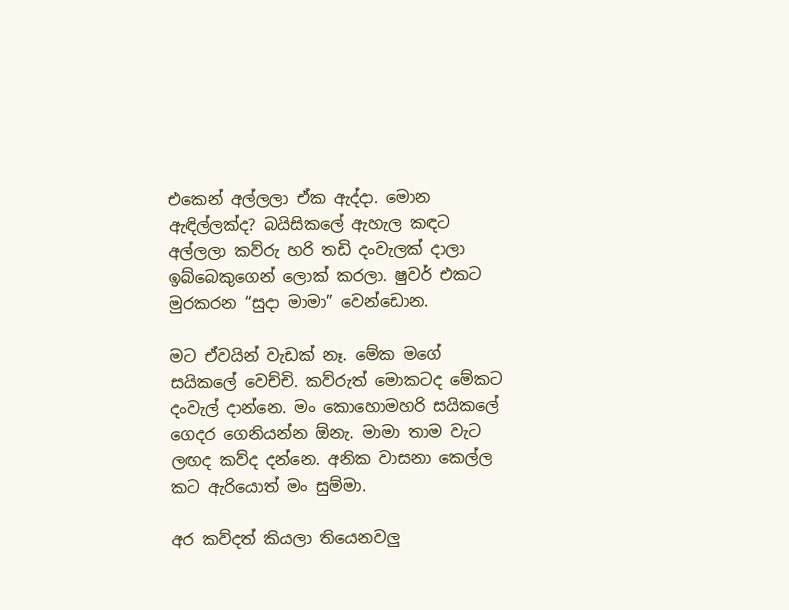එකෙන් අල්ලලා ඒක ඇද්දා. මොන ඇඳිල්ලක්ද? බයිසිකලේ ඇහැල කඳට අල්ලලා කව්රු හරි තඩි දංවැලක් දාලා ඉබ්බෙකුගෙන් ලොක් කරලා. ෂුවර් එකට මුරකරන “සුදා මාමා” වෙන්ඩොන.

මට ඒවයින් වැඩක් නෑ. මේක මගේ සයිකලේ වෙච්චි. කව්රුත් මොකටද මේකට දංවැල් දාන්නෙ. මං කොහොමහරි සයිකලේ ගෙදර ගෙනියන්න ඕනැ. මාමා තාම වැට ලඟද කව්ද දන්නෙ. අනික වාසනා කෙල්ල කට ඇරියොත් මං සුම්මා.

අර කව්දත් කියලා තියෙනවලු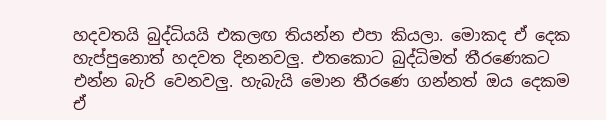හදවතයි බුද්ධියයි එකලඟ තියන්න එපා කියලා. මොකද ඒ දෙක හැප්පුනොත් හදවත දිනනවලු. එතකොට බුද්ධිමත් තීරණෙකට එන්න බැරි වෙනවලු. හැබැයි මොන තීරණෙ ගන්නත් ඔය දෙකම ඒ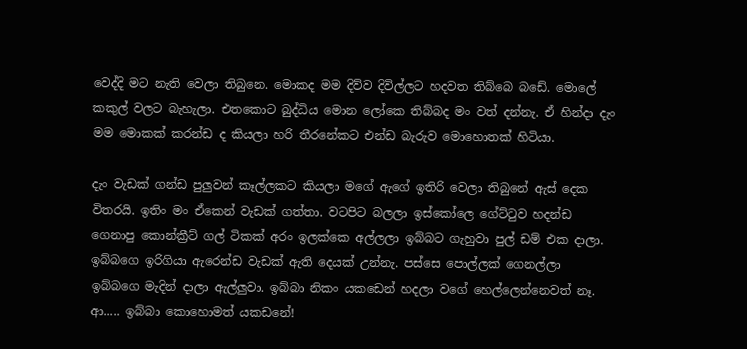වෙද්දි මට නැති වෙලා තිබුනෙ. මොකද මම දිව්ව දිවිල්ලට හදවත තිබ්බෙ බඩේ. මොලේ කකුල් වලට බැහැලා. එතකොට බුද්ධිය මොන ලෝකෙ තිබ්බද මං වත් දන්නැ. ඒ හින්දා දැං මම මොකක් කරන්ඩ ද කියලා හරි තීරනේකට එන්ඩ බැරුව මොහොතක් හිටියා.

දැං වැඩක් ගන්ඩ පුලුවන් කෑල්ලකට කියලා මගේ ඇ‍ගේ ඉතිරි වෙලා තිබුනේ ඇස් දෙක විතරයි. ඉතිං මං ඒකෙන් වැඩක් ගත්තා. වටපිට බලලා ‍ඉස්කෝලෙ ගේට්ටුව හදන්ඩ ගෙනාපු කොන්ක්‍රීට් ගල් ටිකක් අරං ඉලක්කෙ අල්ලලා ඉබ්බට ගැහුවා පුල් ඩම් එක දාලා. ඉබ්බගෙ ඉරිගියා ඇරෙන්ඩ වැඩක් ඇති දෙයක් උන්නැ. පස්සෙ පොල්ලක් ගෙනල්ලා ඉබ්බගෙ මැදින් දාලා ඇල්ලුවා. ඉබ්බා නිකං යකඩෙන් හදලා වගේ හෙල්ලෙන්නෙවත් නෑ. ආ..... ඉබ්බා කොහොමත් යකඩනේ!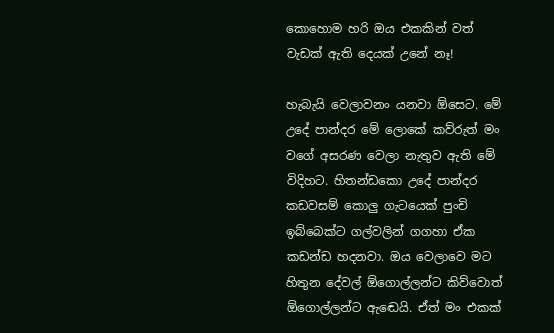කො‍‍‍හොම හරි ඔය එකකින් වත් වැඩක් ඇති දෙයක් උනේ නෑ!

හැබැයි වෙලාවනං යනවා ඕසෙට. මේ උදේ පාන්දර මේ ලොකේ කව්රුත් මං වගේ අසරණ වෙලා නැතුව ඇති මේ විදිහට. හිතන්ඩකො උදේ පාන්දර කඩවසම් කොලු ගැටයෙක් පුංචි ඉබ්බෙක්ට ගල්වලින් ගගහා ඒක කඩන්ඩ හදනවා. ඔය වෙලාවෙ මට හිතුන දේවල් ඕගොල්ලන්ට කිව්වොත් ඕගොල්ලන්ට ඇ‍‍ඬෙයි. ඒත් මං එකක්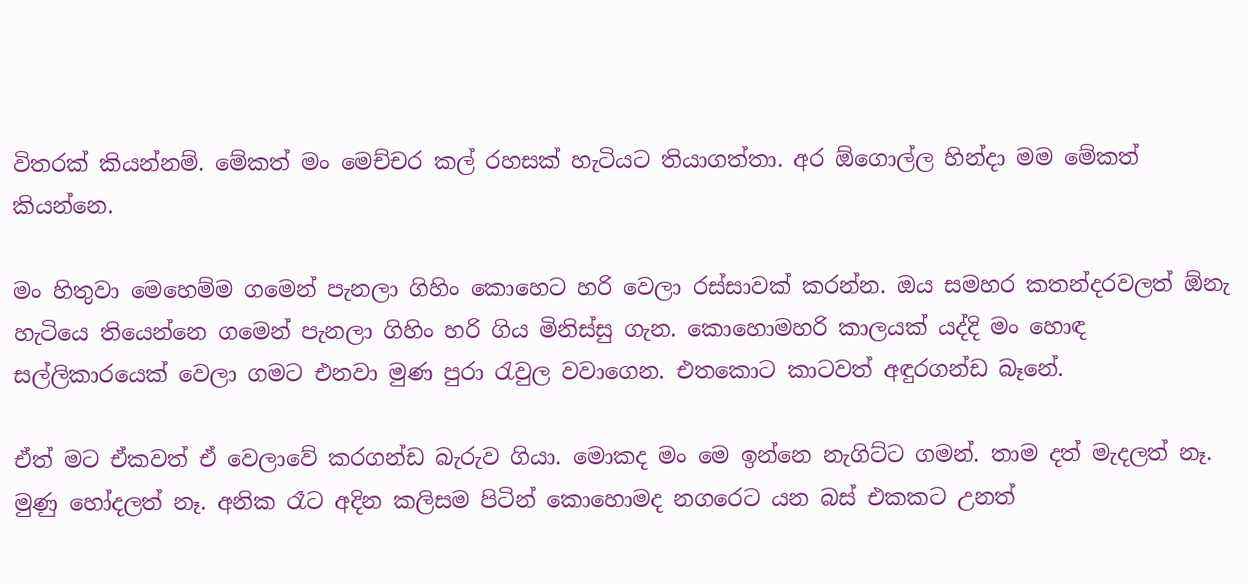විතරක් කියන්නම්. මේකත් මං මෙච්චර කල් රහසක් හැටියට තියාගත්තා. අර ඕගොල්ල හින්දා මම මේකත් කියන්නෙ.

මං හිතුවා මෙහෙම්ම ගමෙන් පැනලා ගිහිං කොහෙට හරි වෙලා රස්සාවක් කරන්න. ඔය සමහර කතන්දරවලත් ඕනැ හැටියෙ තියෙන්නෙ ගමෙන් පැනලා ගිහිං හරි ගිය මිනිස්සු ගැන. කොහොමහරි කාලයක් යද්දි මං හොඳ සල්ලිකාරයෙක් වෙලා ගමට එනවා මුණ පුරා රැවුල වවාගෙන. එතකොට කාටවත් අඳුරගන්ඩ බෑනේ.

ඒත් මට ඒකවත් ඒ වෙලාවේ කරගන්ඩ බැරුව ගියා. මොකද මං මෙ ඉන්නෙ නැගිට්ට ගමන්. තාම දත් මැදලත් නෑ. මුණු හෝදලත් නෑ. අනික රෑට අදින කලිසම පිටින් කොහොමද නගරෙට යන බස් එකකට උනත්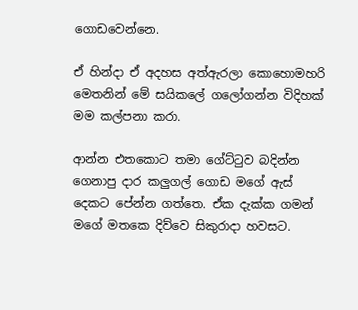ගොඩවෙන්නෙ.

ඒ හින්දා ඒ අදහස අත්ඇරලා කොහොමහරි මෙතනින් මේ සයිකලේ ගලෝගන්න විදිහක් මම කල්පනා කරා.

ආන්න එතකොට තමා ගේට්ටුව බදින්න ගෙනාපු දාර කලුගල් ගොඩ මගේ ඇස් දෙකට පේන්න ගත්තෙ. ඒක දැක්ක ගමන් මගේ මතකෙ දිව්වෙ සිකුරාදා හවසට.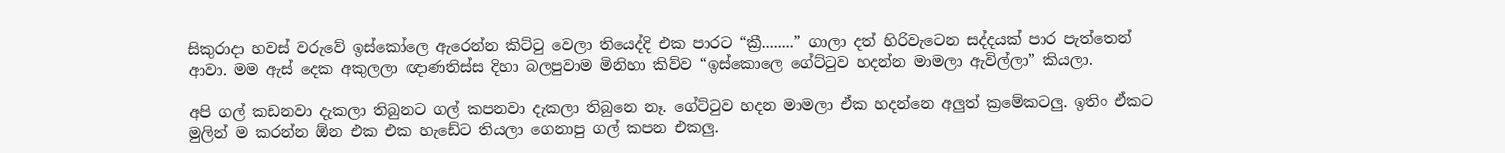සිකුරාදා හවස් වරුවේ ඉස්කෝලෙ ඇරෙන්න කිට්ටු වෙලා තියෙද්දි එක පාරට “ක්‍රී........” ගාලා දත් හිරිවැටෙන සද්දයක් පාර පැත්තෙන් ආවා. මම ඇස් දෙක අකුලලා ඥාණතිස්ස දිහා බලපුවාම මිනිහා කිව්ව “ඉස්කොලෙ ගේට්ටුව හදන්න මාමලා ඇවිල්ලා” කියලා.

අපි ගල් කඩනවා දැකලා තිබුනට ගල් කපනවා දැකලා තිබුනෙ නෑ. ගේට්ටුව හදන මාමලා ඒක හදන්නෙ අලුත් ක්‍රමේකටලු. ඉතිං ඒකට මුලින් ම කරන්න ඕන එක එක හැඩේට තියලා ගෙනාපු ගල් කපන එකලු.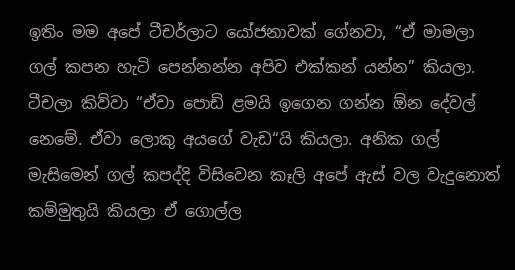ඉතිං මම අපේ ටීචර්ලාට යෝජනාවක් ගේනවා, “ඒ මාමලා ගල් කපන හැටි පෙන්නන්න අපිව එක්කන් යන්න” කියලා. ටීචලා කිව්වා “ඒවා පොඩි ළමයි ඉගෙන ගන්න ඕන දේවල් නෙමේ. ඒවා ලොකු අයගේ වැඩ“යි කියලා. අනික ගල් මැසිමෙන් ගල් කපද්දි විසිවෙන කෑලි අපේ ඇස් වල වැදුනොත් කම්මුතුයි කියලා ඒ ගොල්ල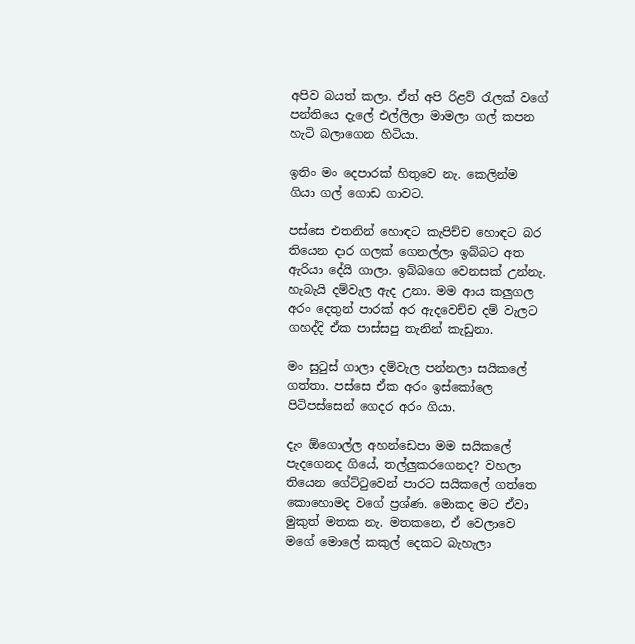අපිව බයත් කලා. ඒත් අපි රිළව් රැලක් වගේ පන්තියෙ දැලේ එල්ලිලා මාමලා ගල් කපන හැටි බලාගෙන හිටියා.

ඉතිං මං දෙපාරක් හිතුවෙ නැ. කෙලින්ම ගියා ගල් ගොඩ ගාවට.

පස්සෙ එතනින් හොඳට කැපිච්ච හොඳට බර තියෙන දාර ගලක් ගෙනල්ලා ඉබ්බට අත ඇරියා දේයි ගාලා. ඉබ්බගෙ වෙනසක් උන්නැ. හැබැයි දම්වැල ඇද උනා. මම ආය කලුගල අරං දෙතුන් පාරක් අර ඇදවෙච්ච දම් වැලට ගහද්දි ඒක පාස්සපු තැනින් කැඩුනා.

මං සුටුස් ගාලා දම්වැල පන්නලා සයිකලේ ගත්තා. පස්සෙ ඒක අරං ඉස්කෝලෙ පිටිපස්සෙන් ගෙදර අරං ගියා.

දැං ඕගොල්ල අහන්ඩෙපා මම සයිකලේ පැදගෙනද ගියේ, තල්ලුකරගෙනද? වහලා තියෙන ගේට්ටුවෙන් පාරට සයිකලේ ගත්තෙ කොහොමද වගේ ප්‍රශ්ණ. මොකද මට ඒවා මුකුත් මතක නැ. මතකනෙ, ඒ වෙලාවෙ මගේ මොලේ කකුල් දෙකට බැහැලා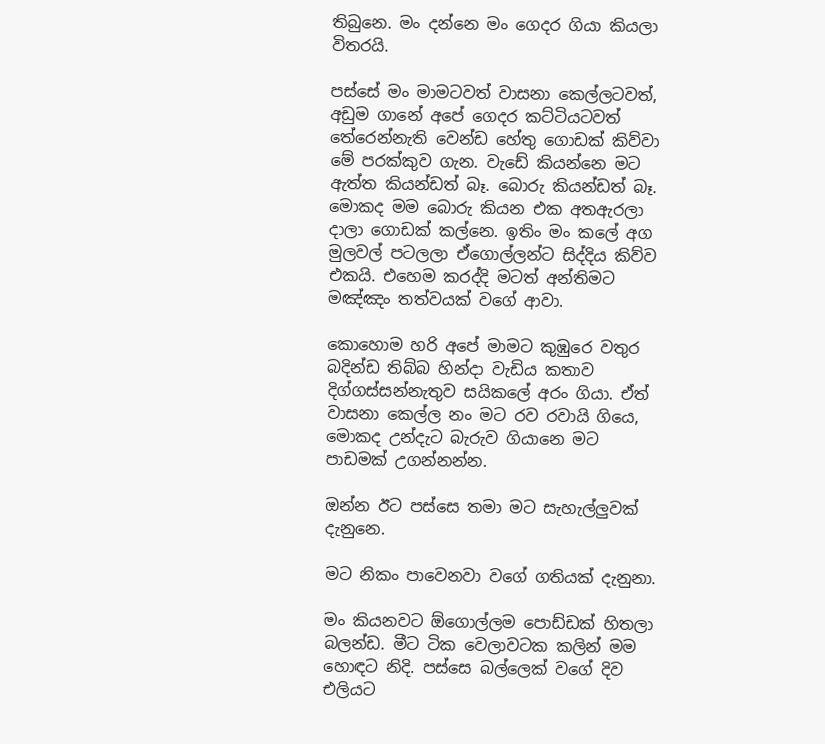තිබුනෙ. මං දන්නෙ මං ගෙදර ගියා කියලා විතරයි.

පස්සේ මං මාමටවත් වාසනා කෙල්ල‍ටවත්, අඩුම ගානේ අපේ ගෙදර කට්ටියටවත් තේරෙන්නැති වෙන්ඩ හේතු ගොඩක් කිව්වා මේ පරක්කුව ගැන. වැඩේ කියන්නෙ මට ඇත්ත කියන්ඩත් බෑ. බොරු කියන්ඩත් බෑ. මොකද මම බොරු කියන එක අතඇරලා දාලා ගොඩක් කල්නෙ. ඉතිං මං කලේ අග මුලවල් පටලලා ඒගොල්ලන්ට සිද්දිය කිව්ව එකයි. එහෙම කරද්දි මටත් අන්තිමට මඤ්ඤං තත්වයක් වගේ ආවා.

කොහොම හරි අපේ මාමට කුඹුරෙ වතුර බදින්ඩ තිබ්බ හින්දා වැඩිය කතාව දිග්ගස්සන්නැතුව සයිකලේ අරං ගියා. ඒත් වාසනා කෙල්ල නං මට රව රවායි ගියෙ, මොකද උන්දැට බැරුව ගියානෙ මට පාඩමක් උගන්නන්න.

ඔන්න ඊට පස්සෙ තමා මට සැහැල්ලුවක් දැනුනෙ.

මට නිකං පාවෙනවා වගේ ගතියක් දැනුනා.

මං කියනවට ඕගොල්ලම පොඩ්ඩක් හිතලා බලන්ඩ. මීට ටික වෙලාවටක කලින් මම හොඳට නිදි. පස්සෙ බල්ලෙක් වගේ දිව එලියට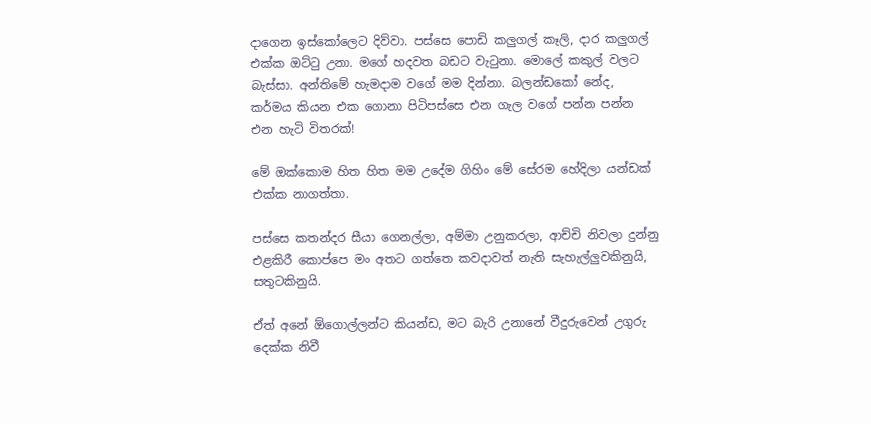දාගෙන ඉස්කෝලෙට දිව්වා. පස්සෙ පොඩි කලුගල් කෑලි, දාර කලුගල් එක්ක ඔට්ටු උනා. මගේ හදවත බඩට වැටුනා. මොලේ කකුල් වලට බැස්සා. අන්තිමේ හැමදාම වගේ මම දින්නා. බලන්ඩකෝ නේද, කර්මය කියන එක ගොනා පිටිපස්සෙ එන ගැල වගේ පන්න පන්න එන හැටි විතරක්!

මේ ඔක්කොම හිත හිත මම උදේම ගිහිං මේ සේරම හේදිලා යන්ඩක් එක්ක නාගත්තා.

පස්සෙ කතන්දර සීයා ගෙනල්ලා, අම්මා උනුකරලා, ආච්චි නිවලා දුන්නු එළකිරී කොප්පෙ මං අතට ගත්තෙ කවදාවත් නැති සැහැල්ලුවකිනුයි, සතුටකිනුයි.

ඒත් අනේ ඕගොල්ලන්ට කියන්ඩ, මට බැරි උනානේ වීදුරුවෙන් උගුරු දෙක්ක නිවී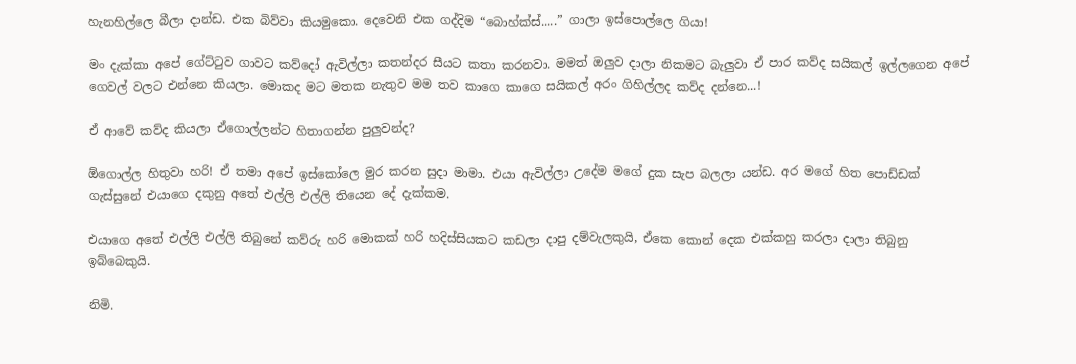හැනහිල්ලෙ බීලා දාන්ඩ. එක බිව්වා කියමුකො. දෙවෙනි එක ගද්දිම “බොහ්ක්ස්.....” ගාලා ඉස්පොල්ලෙ ගියා!

මං දැක්කා අපේ ගේට්ටුව ගාවට කව්දෝ ඇවිල්ලා කතන්දර සීයට කතා කරනවා. මමත් ඔලුව දාලා නිකමට බැලුවා ඒ පාර කව්ද සයිකල් ඉල්ලගෙන අපේ ගෙවල් වලට එන්නෙ කියලා. මොකද මට මතක නැතුව මම තව කාගෙ කාගෙ සයිකල් අරං ගිහිල්ලද කව්ද දන්නෙ...!

ඒ ආවේ කව්ද කියලා ඒගොල්ලන්ට හිතාගන්න පුලුවන්ද?

ඕගොල්ල හිතුවා හරි! ඒ තමා අපේ ඉස්කෝලෙ මුර කරන සුදා මාමා. එයා ඇවිල්ලා උදේම මගේ දුක සැප බලලා යන්ඩ. අර මගේ හිත පොඩ්ඩක් ගැස්සුනේ එයාගෙ දකුනු අතේ එල්ලි එල්ලි තියෙන දේ දැක්කම.

එයාගෙ අතේ එල්ලි එල්ලි තිබුනේ කව්රු හරි මොකක් හරි හදිස්සියකට කඩලා දාපු දම්වැලකුයි, ඒකෙ කොන් දෙක‍ එක්කහු කරලා දාලා තිබුනු ඉබ්බෙකුයි.

නිමි.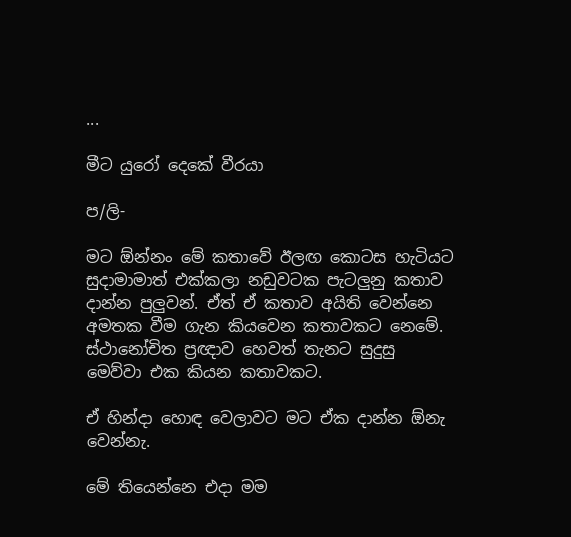...

මීට යුරෝ දෙකේ වීරයා

ප/ලි-

මට ඕන්නං මේ කතාවේ ඊලඟ කොටස හැටියට සුදාමාමාත් එක්කලා නඩුවටක පැටලුනු කතාව දාන්න පුලුවන්. ඒත් ඒ කතාව අයිති වෙන්නෙ අමතක වීම ගැන කියවෙන කතාවකට නෙමේ. ස්ථානෝචිත ප්‍රඥාව හෙවත් තැනට සුදුසු මෙව්වා එක කියන කතාවකට.

ඒ හින්දා හොඳ වෙලාවට මට ඒක දාන්න ඕනැ වෙන්නැ.

මේ තියෙන්නෙ එදා මම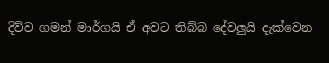දිව්ව ගමන් මාර්ගයි ඒ අවට තිබ්බ දේවලුයි දැක්වෙන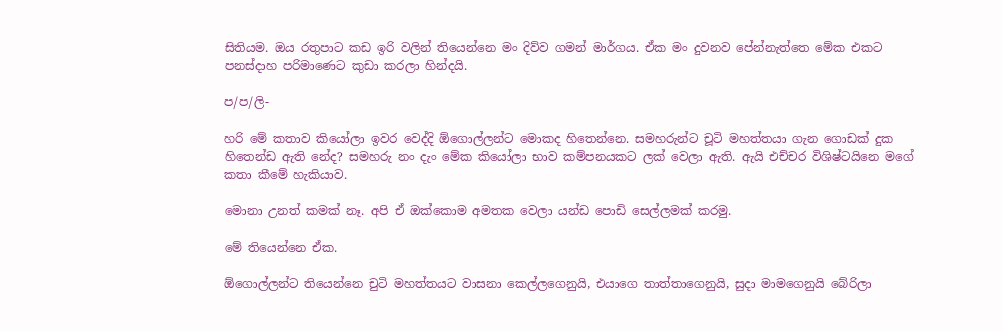සිතියම. ඔය රතුපාට කඩ ඉරි වලින් තියෙන්නෙ මං දිව්ව ගමන් මාර්ගය. ඒක මං දුවනව පේන්නැත්තෙ මේක එකට පනස්දාහ පරිමාණෙට කුඩා කරලා හින්දයි.

ප/ප/ලි-

හරි මේ කතාව කියෝලා ඉවර වෙද්දි ඕගොල්ලන්ට මොකද හිතෙන්නෙ. සමහරුන්ට චූටි මහත්තයා ගැන ගොඩක් දුක හිතෙන්ඩ ඇති නේද? සමහරු නං දැං මේක කියෝලා භාව කම්පනයකට ලක් වෙලා ඇති. ඇයි එච්චර විශිෂ්ටයිනෙ මගේ කතා කීමේ හැකියාව.

මොනා උනත් කමක් නෑ. අපි ඒ ඔක්කොම අමතක වෙලා යන්ඩ පොඩි සෙල්ලමක් කරමු.

මේ තියෙන්නෙ ඒක.

ඕගොල්ලන්ට තියෙන්නෙ චුටි මහත්තයට වාසනා කෙල්ලගෙනුයි, එයාගෙ තාත්තාගෙනුයි, සුදා මාමගෙනුයි බේරිලා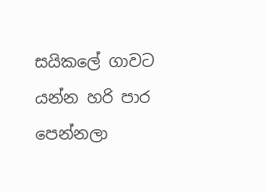සයිකලේ ගාවට යන්න හරි පාර පෙන්නලා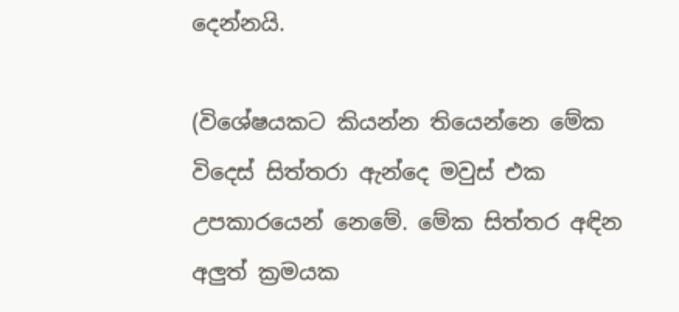දෙන්නයි.

(විශේෂයකට කියන්න තියෙන්නෙ මේක විදෙස් සිත්තරා ඇන්දෙ මවුස් එක උපකාරයෙන් නෙමේ. මේක සිත්තර අඳින අලුත් ක්‍රමයක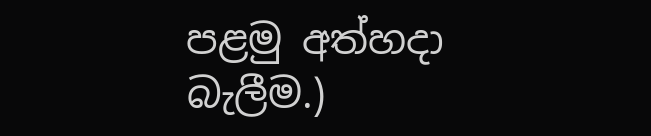පළමු අත්හදා බැලීම.)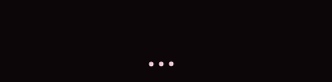...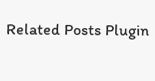Related Posts Plugin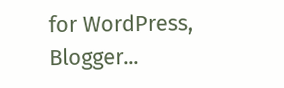for WordPress, Blogger...